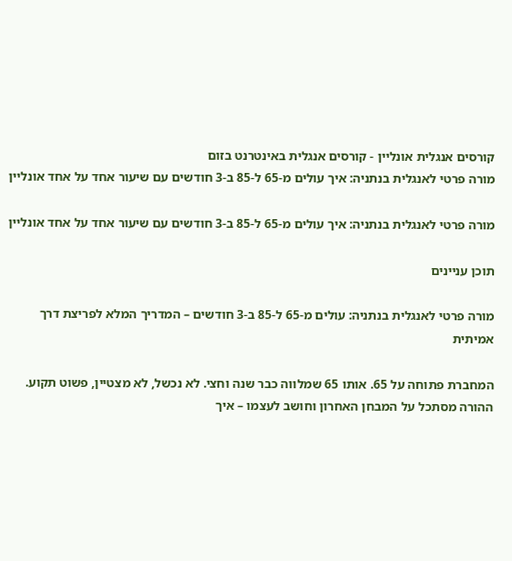קורסים אנגלית אונליין - קורסים אנגלית באינטרנט בזום
מורה פרטי לאנגלית בנתניה: איך עולים מ-65 ל-85 ב-3 חודשים עם שיעור אחד על אחד אונליין

מורה פרטי לאנגלית בנתניה: איך עולים מ-65 ל-85 ב-3 חודשים עם שיעור אחד על אחד אונליין

תוכן עניינים

מורה פרטי לאנגלית בנתניה: עולים מ-65 ל-85 ב-3 חודשים – המדריך המלא לפריצת דרך אמיתית

המחברת פתוחה על 65. אותו 65 שמלווה כבר שנה וחצי. לא נכשל, לא מצטיין, פשוט תקוע. ההורה מסתכל על המבחן האחרון וחושב לעצמו – איך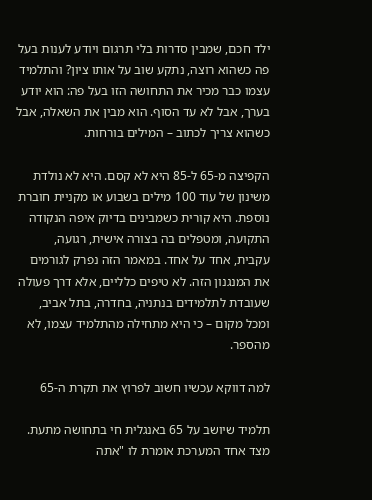ילד חכם, שמבין סדרות בלי תרגום ויודע לענות בעל פה כשהוא רוצה, נתקע שוב על אותו ציון? והתלמיד עצמו כבר מכיר את התחושה הזו בעל פה: הוא יודע בערך, אבל לא עד הסוף. הוא מבין את השאלה, אבל כשהוא צריך לכתוב – המילים בורחות.

הקפיצה מ-65 ל-85 היא לא קסם. היא לא נולדת משינון של עוד 100 מילים בשבוע או מקניית חוברת נוספת. היא קורית כשמבינים בדיוק איפה הנקודה התקועה, ומטפלים בה בצורה אישית, רגועה, עקבית, אחד על אחד. במאמר הזה נפרק לגורמים את המנגנון הזה. לא טיפים כלליים, אלא דרך פעולה שעובדת לתלמידים בנתניה, בחדרה, בתל אביב, ומכל מקום – כי היא מתחילה מהתלמיד עצמו, לא מהספר.

למה דווקא עכשיו חשוב לפרוץ את תקרת ה-65

תלמיד שיושב על 65 באנגלית חי בתחושה מתעת. מצד אחד המערכת אומרת לו "אתה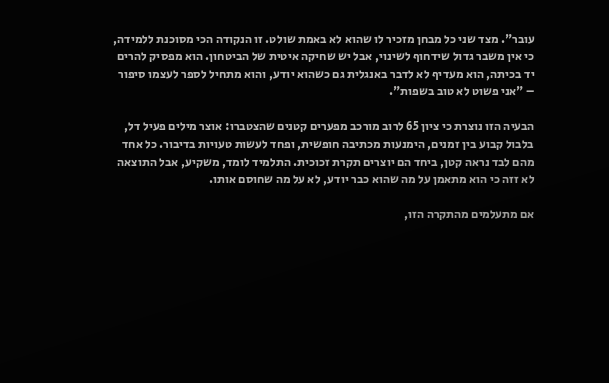עובר". מצד שני כל מבחן מזכיר לו שהוא לא באמת שולט. זו הנקודה הכי מסוכנת ללמידה, כי אין משבר גדול שידחוף לשינוי, אבל יש שחיקה איטית של הביטחון. הוא מפסיק להרים יד בכיתה, הוא מעדיף לא לדבר באנגלית גם כשהוא יודע, והוא מתחיל לספר לעצמו סיפור – "אני פשוט לא טוב בשפות".

הבעיה הזו נוצרת כי ציון 65 לרוב מורכב מפערים קטנים שהצטברו: אוצר מילים פעיל דל, בלבול קבוע בין זמנים, הימנעות מכתיבה חופשית, ופחד לעשות טעויות בדיבור. כל אחד מהם לבד נראה קטן, ביחד הם יוצרים תקרת זכוכית. התלמיד לומד, משקיע, אבל התוצאה לא זזה כי הוא מתאמן על מה שהוא כבר יודע, לא על מה שחוסם אותו.

אם מתעלמים מהתקרה הזו,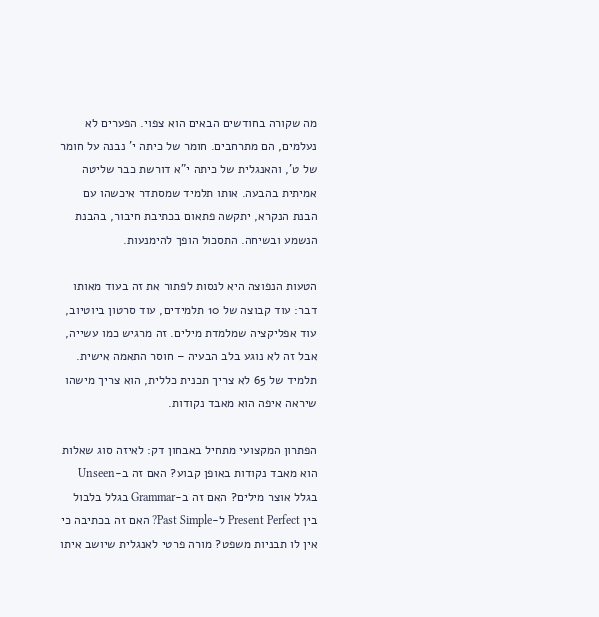מה שקורה בחודשים הבאים הוא צפוי. הפערים לא נעלמים, הם מתרחבים. חומר של כיתה י' נבנה על חומר של ט', והאנגלית של כיתה י"א דורשת כבר שליטה אמיתית בהבעה. אותו תלמיד שמסתדר איכשהו עם הבנת הנקרא, יתקשה פתאום בכתיבת חיבור, בהבנת הנשמע ובשיחה. התסכול הופך להימנעות.

הטעות הנפוצה היא לנסות לפתור את זה בעוד מאותו דבר: עוד קבוצה של 10 תלמידים, עוד סרטון ביוטיוב, עוד אפליקציה שמלמדת מילים. זה מרגיש כמו עשייה, אבל זה לא נוגע בלב הבעיה – חוסר התאמה אישית. תלמיד של 65 לא צריך תכנית כללית, הוא צריך מישהו שיראה איפה הוא מאבד נקודות.

הפתרון המקצועי מתחיל באבחון דק: לאיזה סוג שאלות הוא מאבד נקודות באופן קבוע? האם זה ב-Unseen בגלל אוצר מילים? האם זה ב-Grammar בגלל בלבול בין Present Perfect ל-Past Simple? האם זה בכתיבה כי אין לו תבניות משפט? מורה פרטי לאנגלית שיושב איתו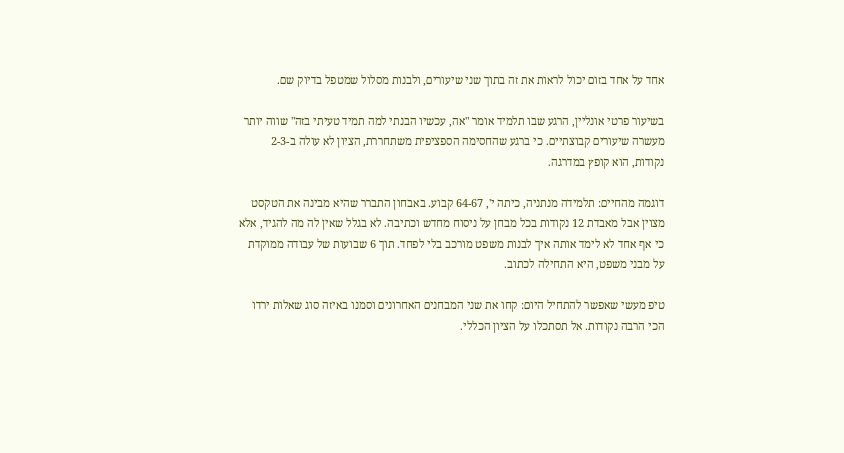אחד על אחד בזום יכול לראות את זה בתוך שני שיעורים, ולבנות מסלול שמטפל בדיוק שם.

בשיעור פרטי אונליין, הרגע שבו תלמיד אומר "אה, עכשיו הבנתי למה תמיד טעיתי בזה" שווה יותר מעשרה שיעורים קבוצתיים. כי ברגע שהחסימה הספציפית משתחררת, הציון לא עולה ב-2-3 נקודות, הוא קופץ במדרגה.

דוגמה מהחיים: תלמידה מנתניה, כיתה י', 64-67 קבוע. באבחון התברר שהיא מבינה את הטקסט מצוין אבל מאבדת 12 נקודות בכל מבחן על ניסוח מחדש וכתיבה. לא בגלל שאין לה מה להגיד, אלא כי אף אחד לא לימד אותה איך לבנות משפט מורכב בלי לפחד. תוך 6 שבועות של עבודה ממוקדת על מבני משפט, היא התחילה לכתוב.

טיפ מעשי שאפשר להתחיל היום: קחו את שני המבחנים האחרונים וסמנו באיזה סוג שאלות ירדו הכי הרבה נקודות. אל תסתכלו על הציון הכללי.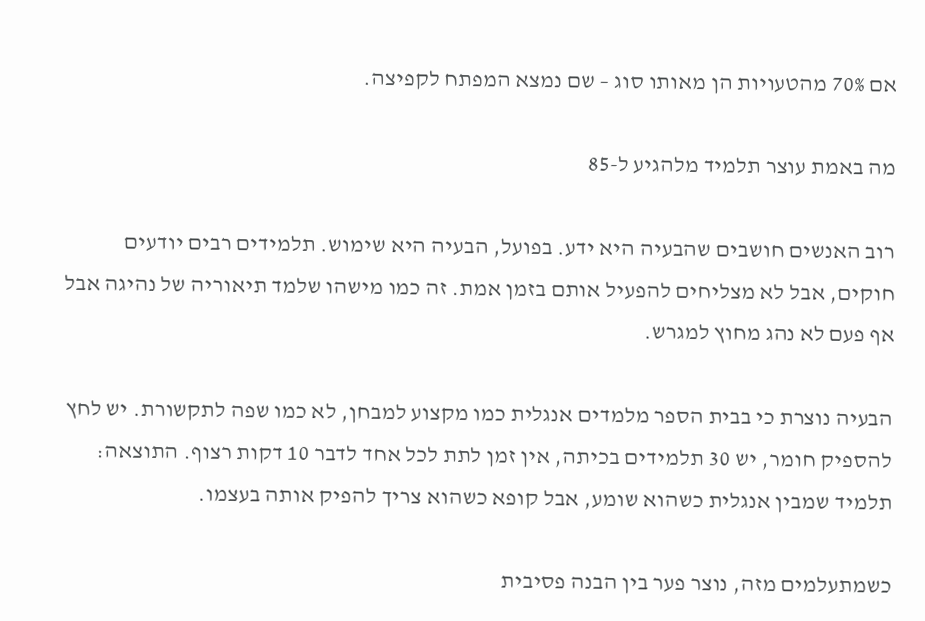אם 70% מהטעויות הן מאותו סוג – שם נמצא המפתח לקפיצה.

מה באמת עוצר תלמיד מלהגיע ל-85

רוב האנשים חושבים שהבעיה היא ידע. בפועל, הבעיה היא שימוש. תלמידים רבים יודעים חוקים, אבל לא מצליחים להפעיל אותם בזמן אמת. זה כמו מישהו שלמד תיאוריה של נהיגה אבל אף פעם לא נהג מחוץ למגרש.

הבעיה נוצרת כי בבית הספר מלמדים אנגלית כמו מקצוע למבחן, לא כמו שפה לתקשורת. יש לחץ להספיק חומר, יש 30 תלמידים בכיתה, אין זמן לתת לכל אחד לדבר 10 דקות רצוף. התוצאה: תלמיד שמבין אנגלית כשהוא שומע, אבל קופא כשהוא צריך להפיק אותה בעצמו.

כשמתעלמים מזה, נוצר פער בין הבנה פסיבית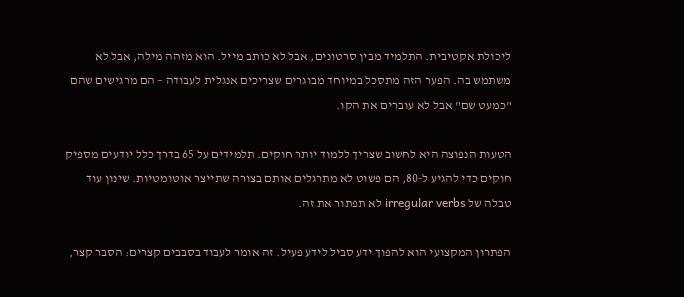ליכולת אקטיבית. התלמיד מבין סרטונים, אבל לא כותב מייל. הוא מזהה מילה, אבל לא משתמש בה. הפער הזה מתסכל במיוחד מבוגרים שצריכים אנגלית לעבודה – הם מרגישים שהם "כמעט שם" אבל לא עוברים את הקו.

הטעות הנפוצה היא לחשוב שצריך ללמוד יותר חוקים. תלמידים על 65 בדרך כלל יודעים מספיק חוקים כדי להגיע ל-80, הם פשוט לא מתרגלים אותם בצורה שתייצר אוטומטיות. שינון עוד טבלה של irregular verbs לא תפתור את זה.

הפתרון המקצועי הוא להפוך ידע סביל לידע פעיל. זה אומר לעבוד בסבבים קצרים: הסבר קצר,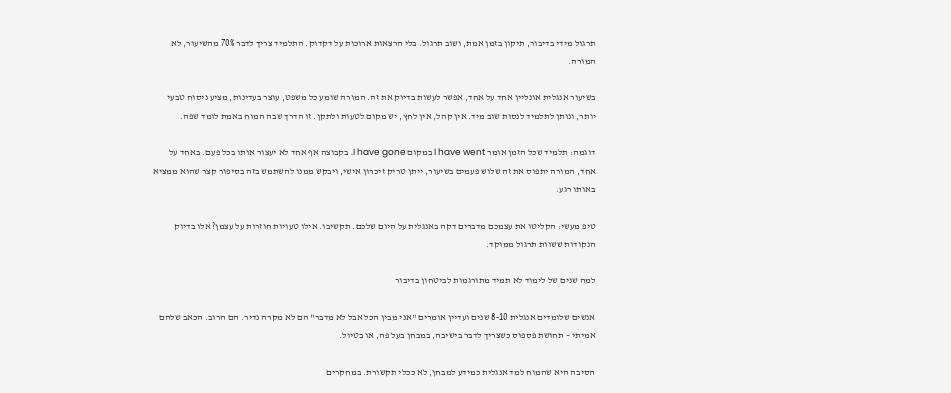תרגול מידי בדיבור, תיקון בזמן אמת, ושוב תרגול. בלי הרצאות ארוכות על דקדוק. התלמיד צריך לדבר 70% מהשיעור, לא המורה.

בשיעור אנגלית אונליין אחד על אחד, אפשר לעשות בדיוק את זה. המורה שומע כל משפט, עוצר בעדינות, מציע ניסוח טבעי יותר, ונותן לתלמיד לנסות שוב מיד. אין קהל, אין לחץ, יש מקום לטעות ולתקן. זו הדרך שבה המוח באמת לומד שפה.

דוגמה: תלמיד שכל הזמן אומר I have went במקום I have gone. בקבוצה אף אחד לא יעצור אותו בכל פעם. באחד על אחד, המורה יתפוס את זה שלוש פעמים בשיעור, ייתן טריק זיכרון אישי, ויבקש ממנו להשתמש בזה בסיפור קצר שהוא ממציא באותו רגע.

טיפ מעשי: הקליטו את עצמכם מדברים דקה באנגלית על היום שלכם. תקשיבו. אילו טעויות חוזרות על עצמן? אלו בדיוק הנקודות ששוות תרגול ממוקד.

למה שנים של לימוד לא תמיד מתורגמות לביטחון בדיבור

אנשים שלומדים אנגלית 8-10 שנים ועדיין אומרים "אני מבין הכל אבל לא מדבר" הם לא מקרה נדיר. הם הרוב. הכאב שלהם אמיתי – תחושת פספוס כשצריך לדבר בישיבה, במבחן בעל פה, או בטיול.

הסיבה היא שהמוח למד אנגלית כמידע למבחן, לא ככלי תקשורת. במחקרים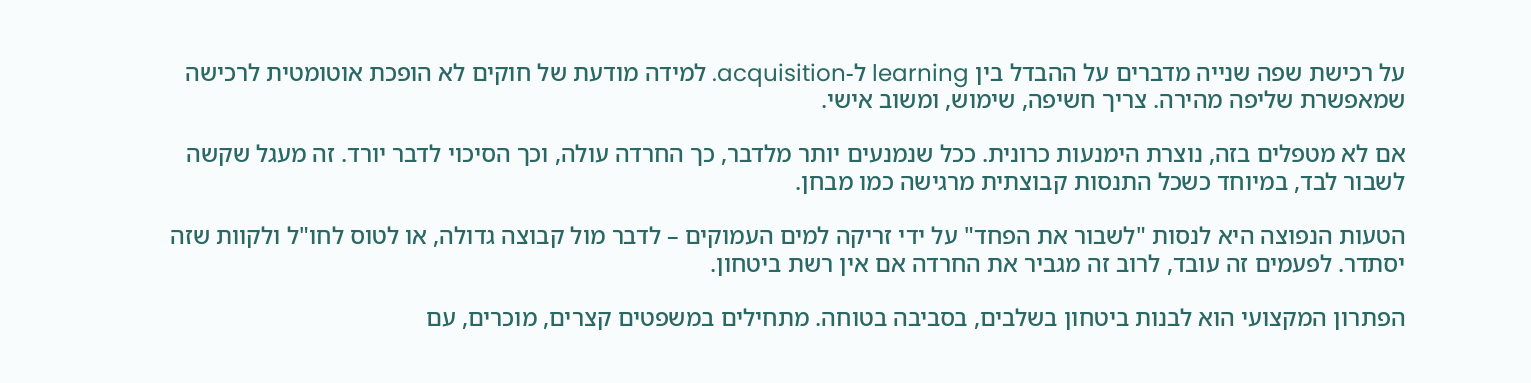על רכישת שפה שנייה מדברים על ההבדל בין learning ל-acquisition. למידה מודעת של חוקים לא הופכת אוטומטית לרכישה שמאפשרת שליפה מהירה. צריך חשיפה, שימוש, ומשוב אישי.

אם לא מטפלים בזה, נוצרת הימנעות כרונית. ככל שנמנעים יותר מלדבר, כך החרדה עולה, וכך הסיכוי לדבר יורד. זה מעגל שקשה לשבור לבד, במיוחד כשכל התנסות קבוצתית מרגישה כמו מבחן.

הטעות הנפוצה היא לנסות "לשבור את הפחד" על ידי זריקה למים העמוקים – לדבר מול קבוצה גדולה, או לטוס לחו"ל ולקוות שזה יסתדר. לפעמים זה עובד, לרוב זה מגביר את החרדה אם אין רשת ביטחון.

הפתרון המקצועי הוא לבנות ביטחון בשלבים, בסביבה בטוחה. מתחילים במשפטים קצרים, מוכרים, עם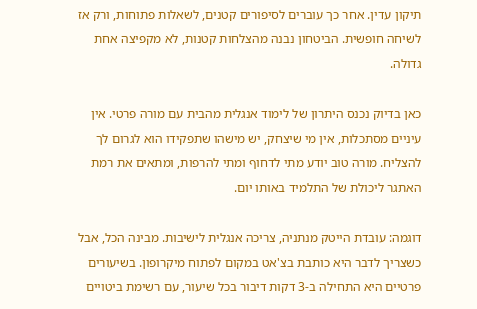תיקון עדין. אחר כך עוברים לסיפורים קטנים, לשאלות פתוחות, ורק אז לשיחה חופשית. הביטחון נבנה מהצלחות קטנות, לא מקפיצה אחת גדולה.

כאן בדיוק נכנס היתרון של לימוד אנגלית מהבית עם מורה פרטי. אין עיניים מסתכלות, אין מי שיצחק, יש מישהו שתפקידו הוא לגרום לך להצליח. מורה טוב יודע מתי לדחוף ומתי להרפות, ומתאים את רמת האתגר ליכולת של התלמיד באותו יום.

דוגמה: עובדת הייטק מנתניה, צריכה אנגלית לישיבות. מבינה הכל, אבל כשצריך לדבר היא כותבת בצ'אט במקום לפתוח מיקרופון. בשיעורים פרטיים היא התחילה ב-3 דקות דיבור בכל שיעור, עם רשימת ביטויים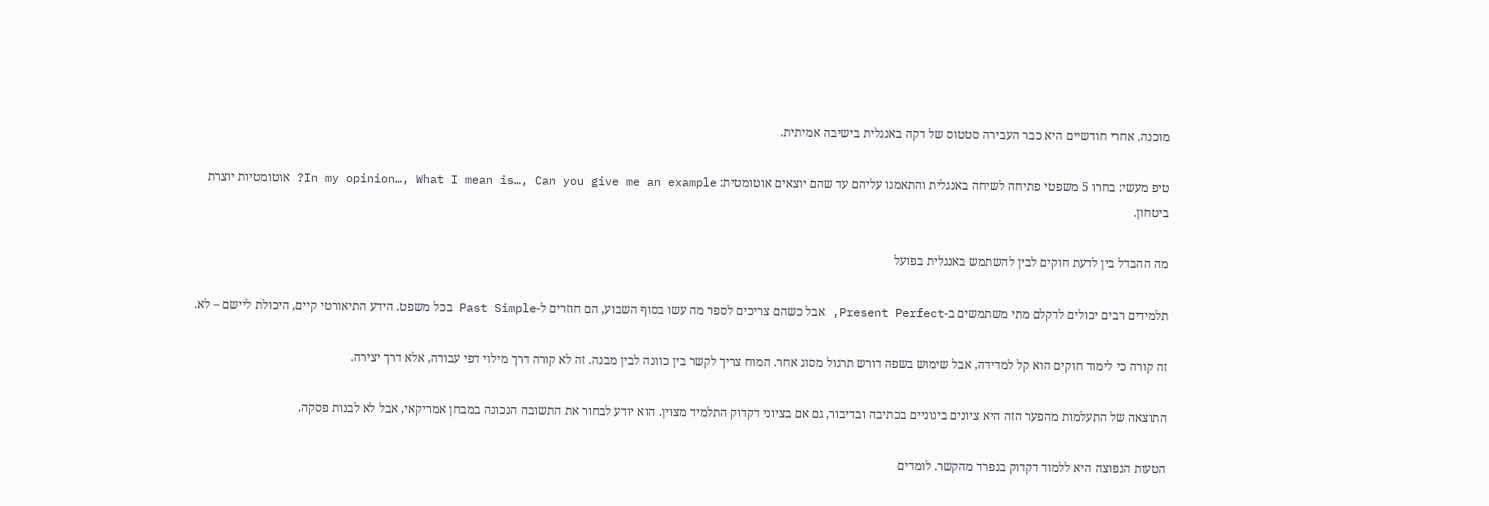מוכנה. אחרי חודשיים היא כבר העבירה סטטוס של דקה באנגלית בישיבה אמיתית.

טיפ מעשי: בחרו 5 משפטי פתיחה לשיחה באנגלית והתאמנו עליהם עד שהם יוצאים אוטומטית: In my opinion…, What I mean is…, Can you give me an example? אוטומטיות יוצרת ביטחון.

מה ההבדל בין לדעת חוקים לבין להשתמש באנגלית בפועל

תלמידים רבים יכולים לדקלם מתי משתמשים ב-Present Perfect, אבל כשהם צריכים לספר מה עשו בסוף השבוע, הם חוזרים ל-Past Simple בכל משפט. הידע התיאורטי קיים, היכולת ליישם – לא.

זה קורה כי לימוד חוקים הוא קל למדידה, אבל שימוש בשפה דורש תרגול מסוג אחר. המוח צריך לקשר בין כוונה לבין מבנה. זה לא קורה דרך מילוי דפי עבודה, אלא דרך יצירה.

התוצאה של התעלמות מהפער הזה היא ציונים בינוניים בכתיבה ובדיבור, גם אם בציוני דקדוק התלמיד מצוין. הוא יודע לבחור את התשובה הנכונה במבחן אמריקאי, אבל לא לבנות פסקה.

הטעות הנפוצה היא ללמוד דקדוק בנפרד מהקשר. לומדים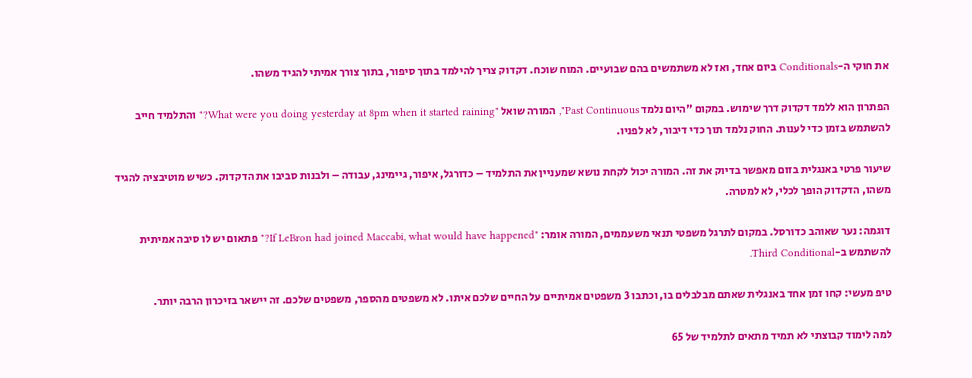את חוקי ה-Conditionals ביום אחד, ואז לא משתמשים בהם שבועיים. המוח שוכח. דקדוק צריך להילמד בתוך סיפור, בתוך צורך אמיתי להגיד משהו.

הפתרון הוא ללמד דקדוק דרך שימוש. במקום "היום נלמד Past Continuous", המורה שואל "What were you doing yesterday at 8pm when it started raining?" והתלמיד חייב להשתמש בזמן כדי לענות. החוק נלמד תוך כדי דיבור, לא לפניו.

שיעור פרטי באנגלית בזום מאפשר בדיוק את זה. המורה יכול לקחת נושא שמעניין את התלמיד – כדורגל, איפור, גיימינג, עבודה – ולבנות סביבו את הדקדוק. כשיש מוטיבציה להגיד משהו, הדקדוק הופך לכלי, לא למטרה.

דוגמה: נער שאוהב כדורסל. במקום לתרגל משפטי תנאי משעממים, המורה אומר: "If LeBron had joined Maccabi, what would have happened?" פתאום יש לו סיבה אמיתית להשתמש ב-Third Conditional.

טיפ מעשי: קחו זמן אחד באנגלית שאתם מבלבלים בו, וכתבו 3 משפטים אמיתיים על החיים שלכם איתו. לא משפטים מהספר, משפטים שלכם. זה יישאר בזיכרון הרבה יותר.

למה לימוד קבוצתי לא תמיד מתאים לתלמיד של 65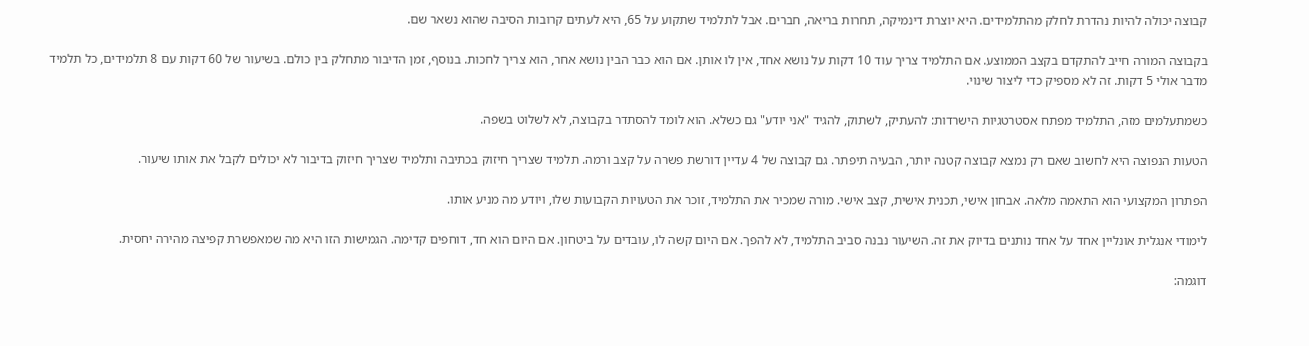קבוצה יכולה להיות נהדרת לחלק מהתלמידים. היא יוצרת דינמיקה, תחרות בריאה, חברים. אבל לתלמיד שתקוע על 65, היא לעתים קרובות הסיבה שהוא נשאר שם.

בקבוצה המורה חייב להתקדם בקצב הממוצע. אם התלמיד צריך עוד 10 דקות על נושא אחד, אין לו אותן. אם הוא כבר הבין נושא אחר, הוא צריך לחכות. בנוסף, זמן הדיבור מתחלק בין כולם. בשיעור של 60 דקות עם 8 תלמידים, כל תלמיד מדבר אולי 5 דקות. זה לא מספיק כדי ליצור שינוי.

כשמתעלמים מזה, התלמיד מפתח אסטרטגיות הישרדות: להעתיק, לשתוק, להגיד "אני יודע" גם כשלא. הוא לומד להסתדר בקבוצה, לא לשלוט בשפה.

הטעות הנפוצה היא לחשוב שאם רק נמצא קבוצה קטנה יותר, הבעיה תיפתר. גם קבוצה של 4 עדיין דורשת פשרה על קצב ורמה. תלמיד שצריך חיזוק בכתיבה ותלמיד שצריך חיזוק בדיבור לא יכולים לקבל את אותו שיעור.

הפתרון המקצועי הוא התאמה מלאה. אבחון אישי, תכנית אישית, קצב אישי. מורה שמכיר את התלמיד, זוכר את הטעויות הקבועות שלו, ויודע מה מניע אותו.

לימודי אנגלית אונליין אחד על אחד נותנים בדיוק את זה. השיעור נבנה סביב התלמיד, לא להפך. אם היום קשה לו, עובדים על ביטחון. אם היום הוא חד, דוחפים קדימה. הגמישות הזו היא מה שמאפשרת קפיצה מהירה יחסית.

דוגמה: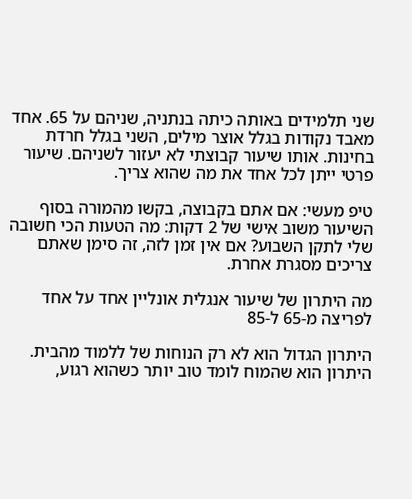שני תלמידים באותה כיתה בנתניה, שניהם על 65. אחד מאבד נקודות בגלל אוצר מילים, השני בגלל חרדת בחינות. אותו שיעור קבוצתי לא יעזור לשניהם. שיעור פרטי ייתן לכל אחד את מה שהוא צריך.

טיפ מעשי: אם אתם בקבוצה, בקשו מהמורה בסוף השיעור משוב אישי של 2 דקות: מה הטעות הכי חשובה שלי לתקן השבוע? אם אין זמן לזה, זה סימן שאתם צריכים מסגרת אחרת.

מה היתרון של שיעור אנגלית אונליין אחד על אחד לפריצה מ-65 ל-85

היתרון הגדול הוא לא רק הנוחות של ללמוד מהבית. היתרון הוא שהמוח לומד טוב יותר כשהוא רגוע,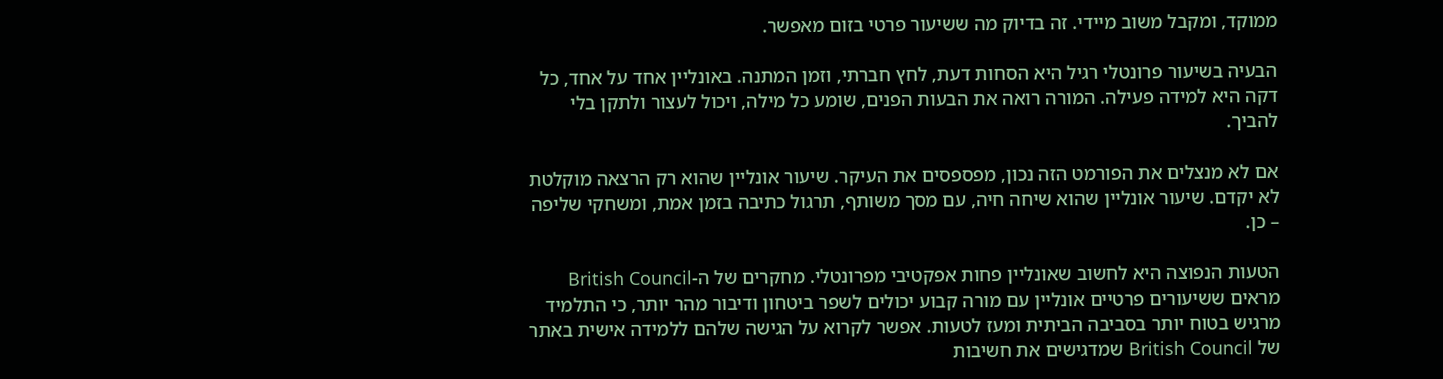ממוקד, ומקבל משוב מיידי. זה בדיוק מה ששיעור פרטי בזום מאפשר.

הבעיה בשיעור פרונטלי רגיל היא הסחות דעת, לחץ חברתי, וזמן המתנה. באונליין אחד על אחד, כל דקה היא למידה פעילה. המורה רואה את הבעות הפנים, שומע כל מילה, ויכול לעצור ולתקן בלי להביך.

אם לא מנצלים את הפורמט הזה נכון, מפספסים את העיקר. שיעור אונליין שהוא רק הרצאה מוקלטת לא יקדם. שיעור אונליין שהוא שיחה חיה, עם מסך משותף, תרגול כתיבה בזמן אמת, ומשחקי שליפה – כן.

הטעות הנפוצה היא לחשוב שאונליין פחות אפקטיבי מפרונטלי. מחקרים של ה-British Council מראים ששיעורים פרטיים אונליין עם מורה קבוע יכולים לשפר ביטחון ודיבור מהר יותר, כי התלמיד מרגיש בטוח יותר בסביבה הביתית ומעז לטעות. אפשר לקרוא על הגישה שלהם ללמידה אישית באתר של British Council שמדגישים את חשיבות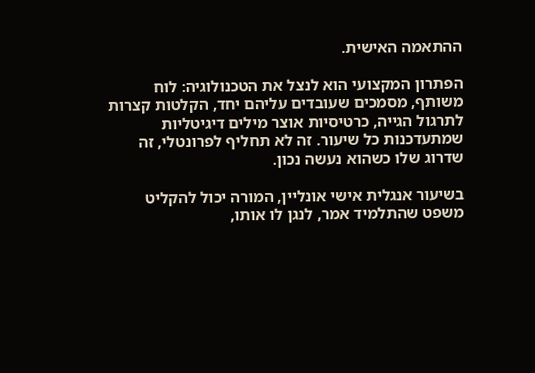ההתאמה האישית.

הפתרון המקצועי הוא לנצל את הטכנולוגיה: לוח משותף, מסמכים שעובדים עליהם יחד, הקלטות קצרות לתרגול הגייה, כרטיסיות אוצר מילים דיגיטליות שמתעדכנות כל שיעור. זה לא תחליף לפרונטלי, זה שדרוג שלו כשהוא נעשה נכון.

בשיעור אנגלית אישי אונליין, המורה יכול להקליט משפט שהתלמיד אמר, לנגן לו אותו,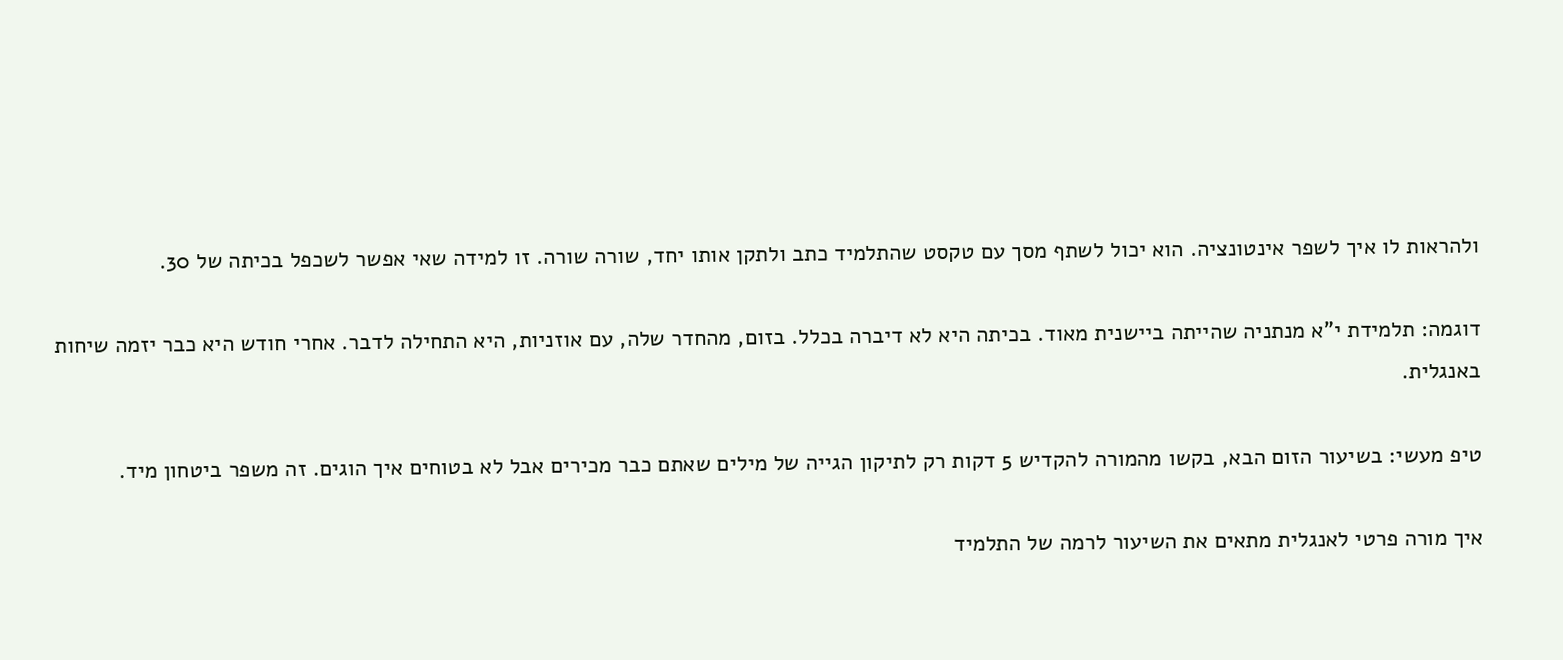ולהראות לו איך לשפר אינטונציה. הוא יכול לשתף מסך עם טקסט שהתלמיד כתב ולתקן אותו יחד, שורה שורה. זו למידה שאי אפשר לשכפל בכיתה של 30.

דוגמה: תלמידת י"א מנתניה שהייתה ביישנית מאוד. בכיתה היא לא דיברה בכלל. בזום, מהחדר שלה, עם אוזניות, היא התחילה לדבר. אחרי חודש היא כבר יזמה שיחות באנגלית.

טיפ מעשי: בשיעור הזום הבא, בקשו מהמורה להקדיש 5 דקות רק לתיקון הגייה של מילים שאתם כבר מכירים אבל לא בטוחים איך הוגים. זה משפר ביטחון מיד.

איך מורה פרטי לאנגלית מתאים את השיעור לרמה של התלמיד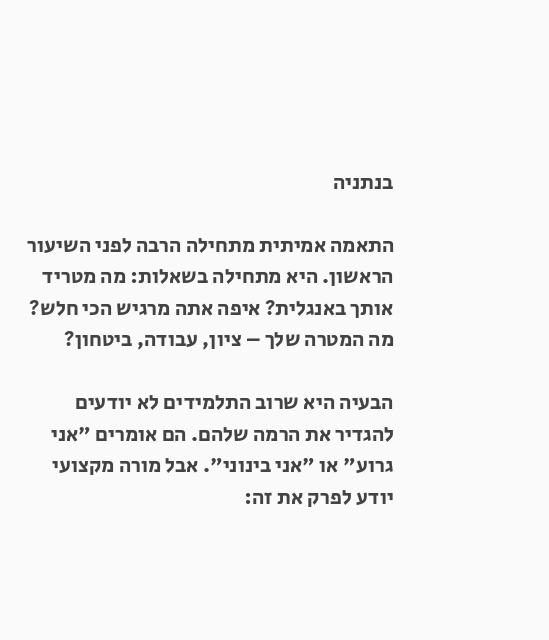בנתניה

התאמה אמיתית מתחילה הרבה לפני השיעור הראשון. היא מתחילה בשאלות: מה מטריד אותך באנגלית? איפה אתה מרגיש הכי חלש? מה המטרה שלך – ציון, עבודה, ביטחון?

הבעיה היא שרוב התלמידים לא יודעים להגדיר את הרמה שלהם. הם אומרים "אני גרוע" או "אני בינוני". אבל מורה מקצועי יודע לפרק את זה: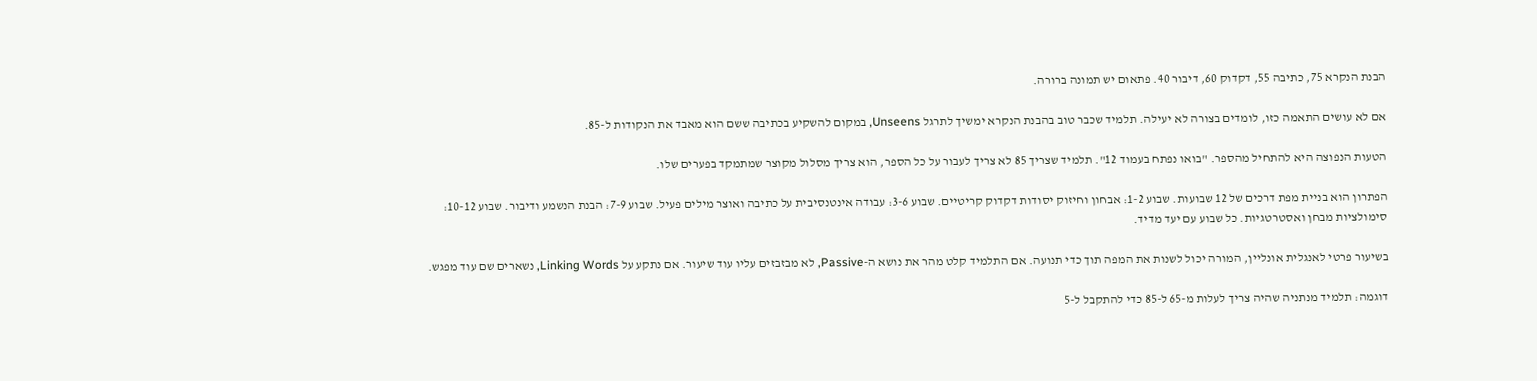הבנת הנקרא 75, כתיבה 55, דקדוק 60, דיבור 40. פתאום יש תמונה ברורה.

אם לא עושים התאמה כזו, לומדים בצורה לא יעילה. תלמיד שכבר טוב בהבנת הנקרא ימשיך לתרגל Unseens, במקום להשקיע בכתיבה ששם הוא מאבד את הנקודות ל-85.

הטעות הנפוצה היא להתחיל מהספר. "בואו נפתח בעמוד 12". תלמיד שצריך 85 לא צריך לעבור על כל הספר, הוא צריך מסלול מקוצר שמתמקד בפערים שלו.

הפתרון הוא בניית מפת דרכים של 12 שבועות. שבוע 1-2: אבחון וחיזוק יסודות דקדוק קריטיים. שבוע 3-6: עבודה אינטנסיבית על כתיבה ואוצר מילים פעיל. שבוע 7-9: הבנת הנשמע ודיבור. שבוע 10-12: סימולציות מבחן ואסטרטגיות. כל שבוע עם יעד מדיד.

בשיעור פרטי לאנגלית אונליין, המורה יכול לשנות את המפה תוך כדי תנועה. אם התלמיד קלט מהר את נושא ה-Passive, לא מבזבזים עליו עוד שיעור. אם נתקע על Linking Words, נשארים שם עוד מפגש.

דוגמה: תלמיד מנתניה שהיה צריך לעלות מ-65 ל-85 כדי להתקבל ל-5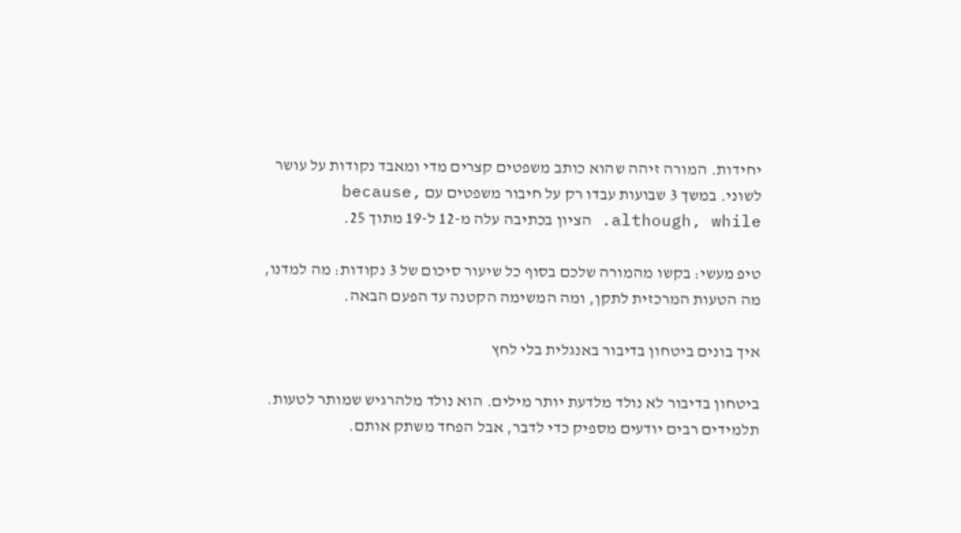יחידות. המורה זיהה שהוא כותב משפטים קצרים מדי ומאבד נקודות על עושר לשוני. במשך 3 שבועות עבדו רק על חיבור משפטים עם because, although, while. הציון בכתיבה עלה מ-12 ל-19 מתוך 25.

טיפ מעשי: בקשו מהמורה שלכם בסוף כל שיעור סיכום של 3 נקודות: מה למדנו, מה הטעות המרכזית לתקן, ומה המשימה הקטנה עד הפעם הבאה.

איך בונים ביטחון בדיבור באנגלית בלי לחץ

ביטחון בדיבור לא נולד מלדעת יותר מילים. הוא נולד מלהרגיש שמותר לטעות. תלמידים רבים יודעים מספיק כדי לדבר, אבל הפחד משתק אותם.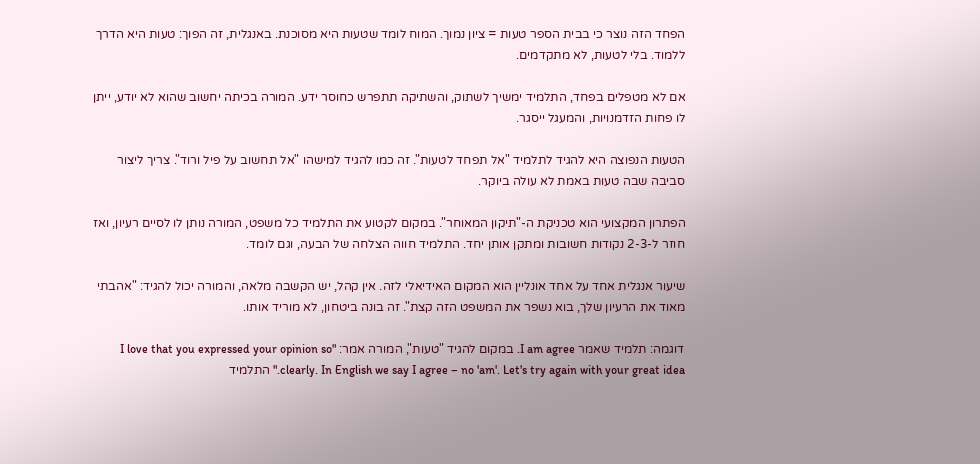הפחד הזה נוצר כי בבית הספר טעות = ציון נמוך. המוח לומד שטעות היא מסוכנת. באנגלית, זה הפוך: טעות היא הדרך ללמוד. בלי לטעות, לא מתקדמים.

אם לא מטפלים בפחד, התלמיד ימשיך לשתוק, והשתיקה תתפרש כחוסר ידע. המורה בכיתה יחשוב שהוא לא יודע, ייתן לו פחות הזדמנויות, והמעגל ייסגר.

הטעות הנפוצה היא להגיד לתלמיד "אל תפחד לטעות". זה כמו להגיד למישהו "אל תחשוב על פיל ורוד". צריך ליצור סביבה שבה טעות באמת לא עולה ביוקר.

הפתרון המקצועי הוא טכניקת ה-"תיקון המאוחר". במקום לקטוע את התלמיד כל משפט, המורה נותן לו לסיים רעיון, ואז חוזר ל-2-3 נקודות חשובות ומתקן אותן יחד. התלמיד חווה הצלחה של הבעה, וגם לומד.

שיעור אנגלית אחד על אחד אונליין הוא המקום האידיאלי לזה. אין קהל, יש הקשבה מלאה, והמורה יכול להגיד: "אהבתי מאוד את הרעיון שלך, בוא נשפר את המשפט הזה קצת". זה בונה ביטחון, לא מוריד אותו.

דוגמה: תלמיד שאמר I am agree. במקום להגיד "טעות", המורה אמר: "I love that you expressed your opinion so clearly. In English we say I agree – no 'am'. Let's try again with your great idea." התלמיד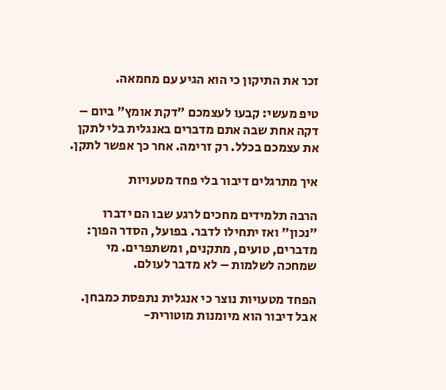זכר את התיקון כי הוא הגיע עם מחמאה.

טיפ מעשי: קבעו לעצמכם "דקת אומץ" ביום – דקה אחת שבה אתם מדברים באנגלית בלי לתקן את עצמכם בכלל. רק זרימה. אחר כך אפשר לתקן.

איך מתרגלים דיבור בלי פחד מטעויות

הרבה תלמידים מחכים לרגע שבו הם ידברו "נכון" ואז יתחילו לדבר. בפועל, הסדר הפוך: מדברים, טועים, מתקנים, ומשתפרים. מי שמחכה לשלמות – לא מדבר לעולם.

הפחד מטעויות נוצר כי אנגלית נתפסת כמבחן. אבל דיבור הוא מיומנות מוטורית-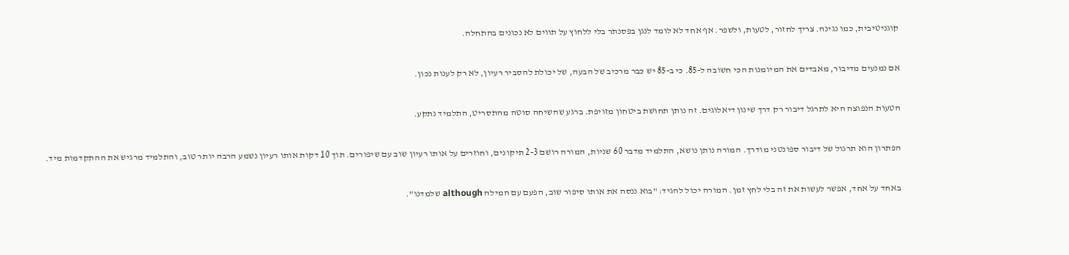קוגניטיבית, כמו נגינה. צריך לחזור, לטעות, ולשפר. אף אחד לא לומד לנגן בפסנתר בלי ללחוץ על תווים לא נכונים בהתחלה.

אם נמנעים מדיבור, מאבדים את המיומנות הכי חשובה ל-85. כי ב-85 יש כבר מרכיב של הבעה, של יכולת להסביר רעיון, לא רק לענות נכון.

הטעות הנפוצה היא לתרגל דיבור רק דרך שינון דיאלוגים. זה נותן תחושת ביטחון מזויפת. ברגע שהשיחה סוטה מהתסריט, התלמיד נתקע.

הפתרון הוא תרגול של דיבור ספונטני מודרך. המורה נותן נושא, התלמיד מדבר 60 שניות, המורה רושם 2-3 תיקונים, וחוזרים על אותו רעיון שוב עם שיפורים. תוך 10 דקות אותו רעיון נשמע הרבה יותר טוב, והתלמיד מרגיש את ההתקדמות מיד.

באחד על אחד, אפשר לעשות את זה בלי לחץ זמן. המורה יכול להגיד: "בוא ננסה את אותו סיפור שוב, הפעם עם המילה although שלמדנו".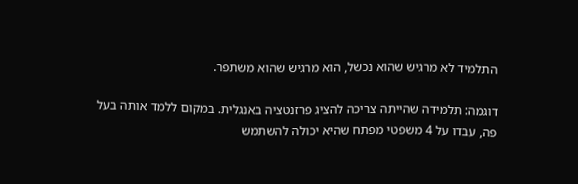התלמיד לא מרגיש שהוא נכשל, הוא מרגיש שהוא משתפר.

דוגמה: תלמידה שהייתה צריכה להציג פרזנטציה באנגלית. במקום ללמד אותה בעל פה, עבדו על 4 משפטי מפתח שהיא יכולה להשתמש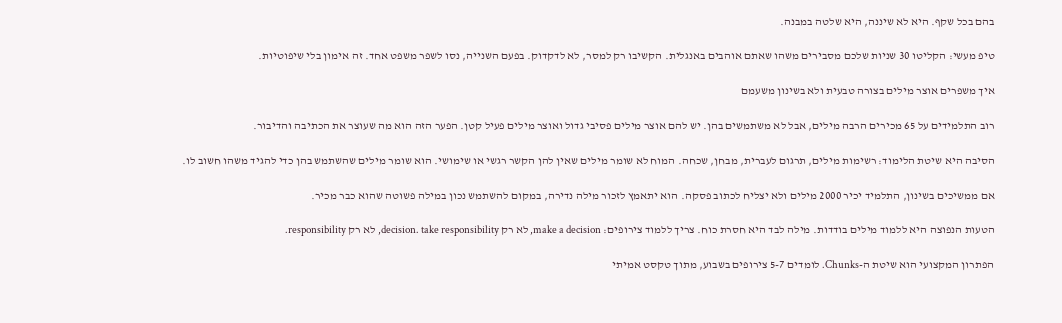בהם בכל שקף. היא לא שיננה, היא שלטה במבנה.

טיפ מעשי: הקליטו 30 שניות שלכם מסבירים משהו שאתם אוהבים באנגלית. הקשיבו רק למסר, לא לדקדוק. בפעם השנייה, נסו לשפר משפט אחד. זה אימון בלי שיפוטיות.

איך משפרים אוצר מילים בצורה טבעית ולא בשינון משעמם

רוב התלמידים על 65 מכירים הרבה מילים, אבל לא משתמשים בהן. יש להם אוצר מילים פסיבי גדול ואוצר מילים פעיל קטן. הפער הזה הוא מה שעוצר את הכתיבה והדיבור.

הסיבה היא שיטת הלימוד: רשימות מילים, תרגום לעברית, מבחן, שכחה. המוח לא שומר מילים שאין להן הקשר רגשי או שימושי. הוא שומר מילים שהשתמש בהן כדי להגיד משהו חשוב לו.

אם ממשיכים בשינון, התלמיד יכיר 2000 מילים ולא יצליח לכתוב פסקה. הוא יתאמץ לזכור מילה נדירה, במקום להשתמש נכון במילה פשוטה שהוא כבר מכיר.

הטעות הנפוצה היא ללמוד מילים בודדות. מילה לבד היא חסרת כוח. צריך ללמוד צירופים: make a decision, לא רק decision. take responsibility, לא רק responsibility.

הפתרון המקצועי הוא שיטת ה-Chunks. לומדים 5-7 צירופים בשבוע, מתוך טקסט אמיתי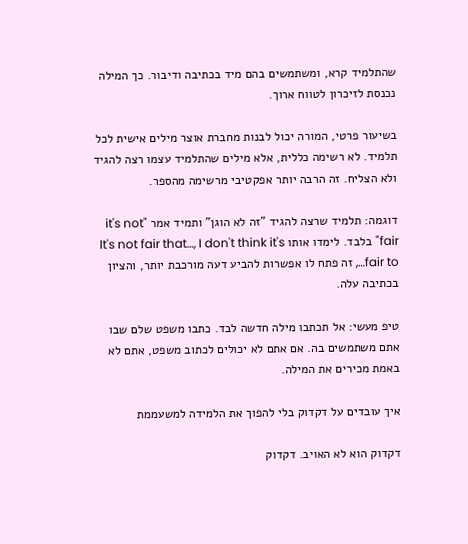שהתלמיד קרא, ומשתמשים בהם מיד בכתיבה ודיבור. כך המילה נכנסת לזיכרון לטווח ארוך.

בשיעור פרטי, המורה יכול לבנות מחברת אוצר מילים אישית לכל תלמיד. לא רשימה כללית, אלא מילים שהתלמיד עצמו רצה להגיד ולא הצליח. זה הרבה יותר אפקטיבי מרשימה מהספר.

דוגמה: תלמיד שרצה להגיד "זה לא הוגן" ותמיד אמר "it's not fair" בלבד. לימדו אותו It's not fair that…, I don't think it's fair to…, זה פתח לו אפשרות להביע דעה מורכבת יותר, והציון בכתיבה עלה.

טיפ מעשי: אל תכתבו מילה חדשה לבד. כתבו משפט שלם שבו אתם משתמשים בה. אם אתם לא יכולים לכתוב משפט, אתם לא באמת מכירים את המילה.

איך עובדים על דקדוק בלי להפוך את הלמידה למשעממת

דקדוק הוא לא האויב. דקדוק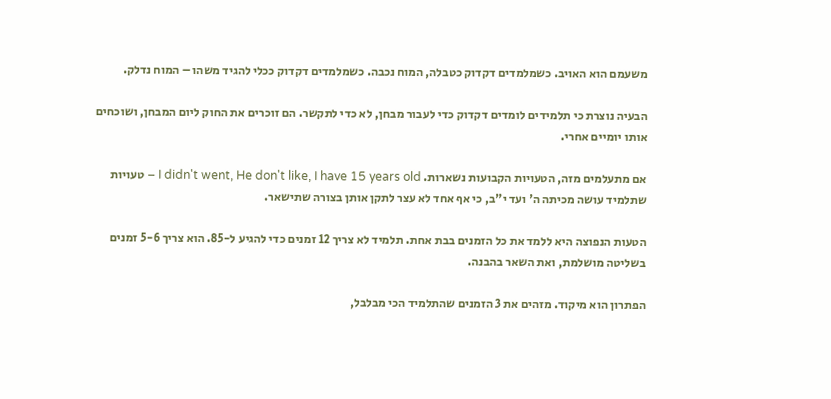משעמם הוא האויב. כשמלמדים דקדוק כטבלה, המוח נכבה. כשמלמדים דקדוק ככלי להגיד משהו – המוח נדלק.

הבעיה נוצרת כי תלמידים לומדים דקדוק כדי לעבור מבחן, לא כדי לתקשר. הם זוכרים את החוק ליום המבחן, ושוכחים אותו יומיים אחרי.

אם מתעלמים מזה, הטעויות הקבועות נשארות. I didn't went, He don't like, I have 15 years old – טעויות שתלמיד עושה מכיתה ה' ועד י"ב, כי אף אחד לא עצר לתקן אותן בצורה שתישאר.

הטעות הנפוצה היא ללמד את כל הזמנים בבת אחת. תלמיד לא צריך 12 זמנים כדי להגיע ל-85. הוא צריך 5-6 זמנים בשליטה מושלמת, ואת השאר בהבנה.

הפתרון הוא מיקוד. מזהים את 3 הזמנים שהתלמיד הכי מבלבל,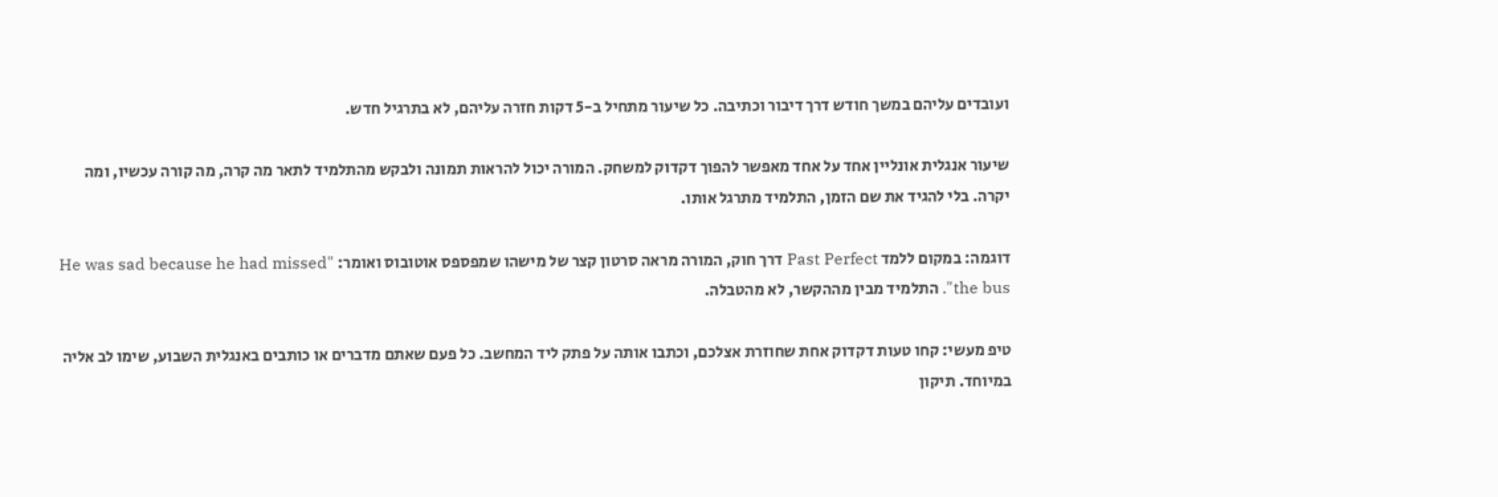ועובדים עליהם במשך חודש דרך דיבור וכתיבה. כל שיעור מתחיל ב-5 דקות חזרה עליהם, לא בתרגיל חדש.

שיעור אנגלית אונליין אחד על אחד מאפשר להפוך דקדוק למשחק. המורה יכול להראות תמונה ולבקש מהתלמיד לתאר מה קרה, מה קורה עכשיו, ומה יקרה. בלי להגיד את שם הזמן, התלמיד מתרגל אותו.

דוגמה: במקום ללמד Past Perfect דרך חוק, המורה מראה סרטון קצר של מישהו שמפספס אוטובוס ואומר: "He was sad because he had missed the bus". התלמיד מבין מההקשר, לא מהטבלה.

טיפ מעשי: קחו טעות דקדוק אחת שחוזרת אצלכם, וכתבו אותה על פתק ליד המחשב. כל פעם שאתם מדברים או כותבים באנגלית השבוע, שימו לב אליה במיוחד. תיקון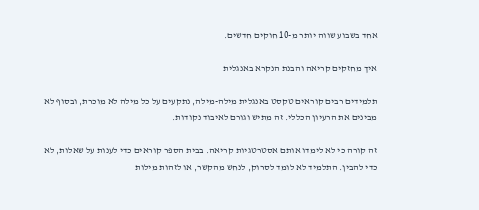אחד בשבוע שווה יותר מ-10 חוקים חדשים.

איך מחזקים קריאה והבנת הנקרא באנגלית

תלמידים רבים קוראים טקסט באנגלית מילה-מילה, נתקעים על כל מילה לא מוכרת, ובסוף לא מבינים את הרעיון הכללי. זה מתיש וגורם לאיבוד נקודות.

זה קורה כי לא לימדו אותם אסטרטגיות קריאה. בבית הספר קוראים כדי לענות על שאלות, לא כדי להבין. התלמיד לא לומד לסרוק, לנחש מהקשר, או לזהות מילות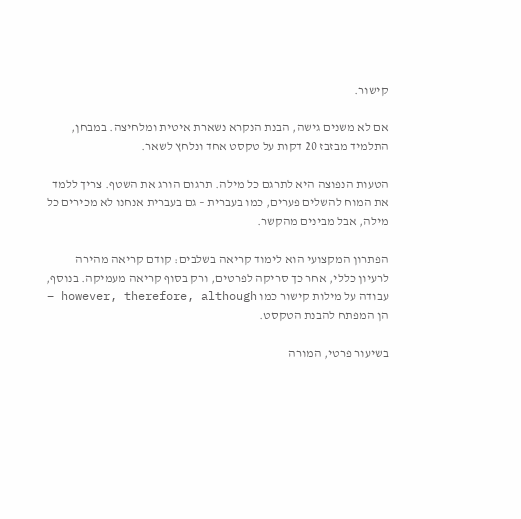קישור.

אם לא משנים גישה, הבנת הנקרא נשארת איטית ומלחיצה. במבחן, התלמיד מבזבז 20 דקות על טקסט אחד ונלחץ לשאר.

הטעות הנפוצה היא לתרגם כל מילה. תרגום הורג את השטף. צריך ללמד את המוח להשלים פערים, כמו בעברית – גם בעברית אנחנו לא מכירים כל מילה, אבל מבינים מהקשר.

הפתרון המקצועי הוא לימוד קריאה בשלבים: קודם קריאה מהירה לרעיון כללי, אחר כך סריקה לפרטים, ורק בסוף קריאה מעמיקה. בנוסף, עבודה על מילות קישור כמו however, therefore, although – הן המפתח להבנת הטקסט.

בשיעור פרטי, המורה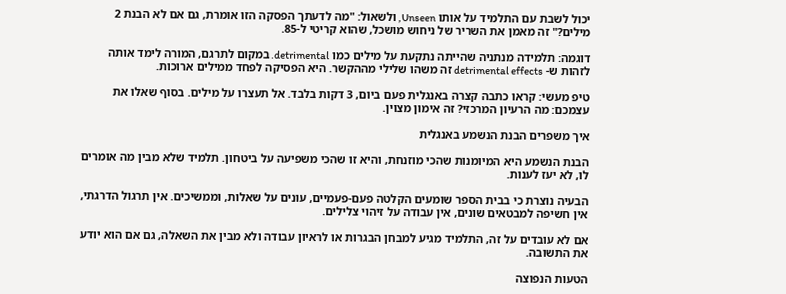יכול לשבת עם התלמיד על אותו Unseen, ולשאול: "מה לדעתך הפסקה הזו אומרת, גם אם לא הבנת 2 מילים?" זה מאמן את השריר של ניחוש מושכל, שהוא קריטי ל-85.

דוגמה: תלמידה מנתניה שהייתה נתקעת על מילים כמו detrimental. במקום לתרגם, המורה לימד אותה לזהות ש- detrimental effects זה משהו שלילי מההקשר. היא הפסיקה לפחד ממילים ארוכות.

טיפ מעשי: קראו כתבה קצרה באנגלית פעם ביום, 3 דקות בלבד. אל תעצרו על מילים. בסוף שאלו את עצמכם: מה הרעיון המרכזי? זה אימון מצוין.

איך משפרים הבנת הנשמע באנגלית

הבנת הנשמע היא המיומנות שהכי מוזנחת, והיא זו שהכי משפיעה על ביטחון. תלמיד שלא מבין מה אומרים לו, לא יעז לענות.

הבעיה נוצרת כי בבית הספר שומעים הקלטה פעם-פעמיים, עונים על שאלות, וממשיכים. אין תרגול הדרגתי, אין חשיפה למבטאים שונים, אין עבודה על זיהוי צלילים.

אם לא עובדים על זה, התלמיד מגיע למבחן הבגרות או לראיון עבודה ולא מבין את השאלה, גם אם הוא יודע את התשובה.

הטעות הנפוצה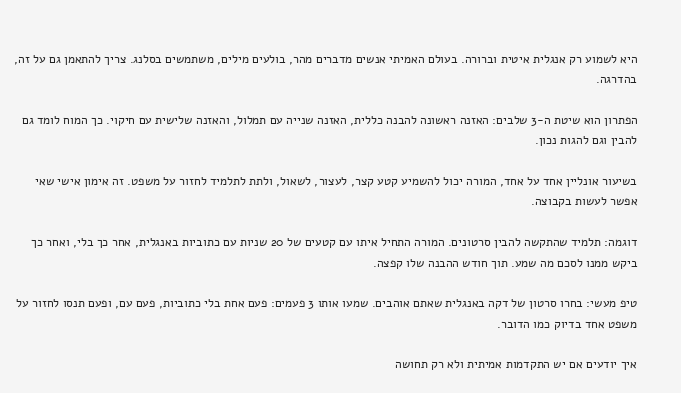היא לשמוע רק אנגלית איטית וברורה. בעולם האמיתי אנשים מדברים מהר, בולעים מילים, משתמשים בסלנג. צריך להתאמן גם על זה, בהדרגה.

הפתרון הוא שיטת ה-3 שלבים: האזנה ראשונה להבנה כללית, האזנה שנייה עם תמלול, והאזנה שלישית עם חיקוי. כך המוח לומד גם להבין וגם להגות נכון.

בשיעור אונליין אחד על אחד, המורה יכול להשמיע קטע קצר, לעצור, לשאול, ולתת לתלמיד לחזור על משפט. זה אימון אישי שאי אפשר לעשות בקבוצה.

דוגמה: תלמיד שהתקשה להבין סרטונים. המורה התחיל איתו עם קטעים של 20 שניות עם כתוביות באנגלית, אחר כך בלי, ואחר כך ביקש ממנו לסכם מה שמע. תוך חודש ההבנה שלו קפצה.

טיפ מעשי: בחרו סרטון של דקה באנגלית שאתם אוהבים. שמעו אותו 3 פעמים: פעם אחת בלי כתוביות, פעם עם, ופעם תנסו לחזור על משפט אחד בדיוק כמו הדובר.

איך יודעים אם יש התקדמות אמיתית ולא רק תחושה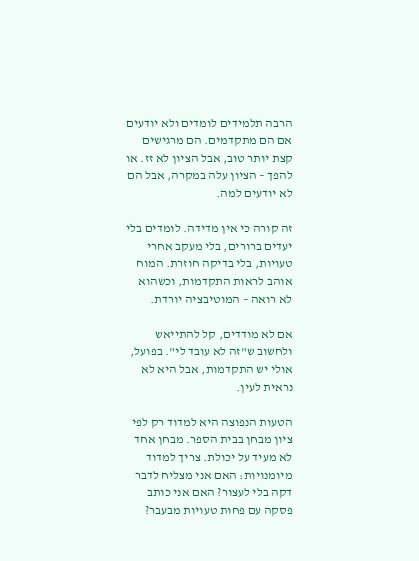הרבה תלמידים לומדים ולא יודעים אם הם מתקדמים. הם מרגישים קצת יותר טוב, אבל הציון לא זז. או להפך – הציון עלה במקרה, אבל הם לא יודעים למה.

זה קורה כי אין מדידה. לומדים בלי יעדים ברורים, בלי מעקב אחרי טעויות, בלי בדיקה חוזרת. המוח אוהב לראות התקדמות, וכשהוא לא רואה – המוטיבציה יורדת.

אם לא מודדים, קל להתייאש ולחשוב ש"זה לא עובד לי". בפועל, אולי יש התקדמות, אבל היא לא נראית לעין.

הטעות הנפוצה היא למדוד רק לפי ציון מבחן בבית הספר. מבחן אחד לא מעיד על יכולת. צריך למדוד מיומנויות: האם אני מצליח לדבר דקה בלי לעצור? האם אני כותב פסקה עם פחות טעויות מבעבר?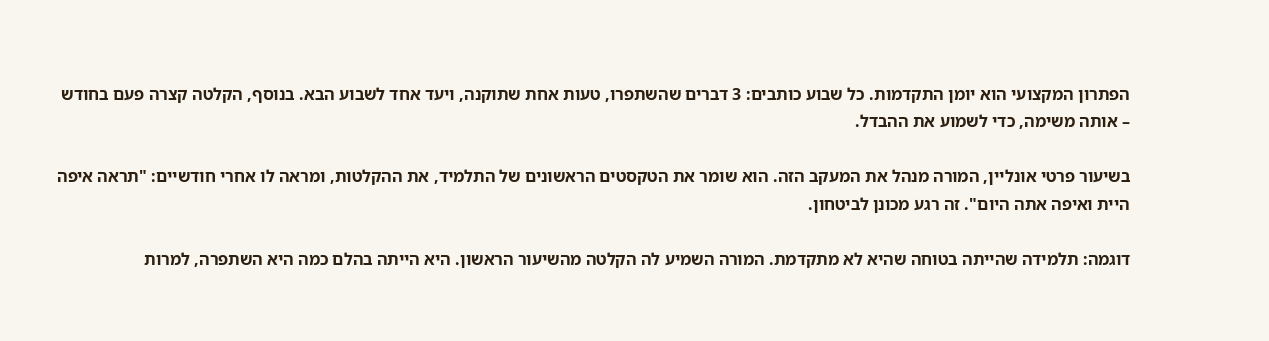הפתרון המקצועי הוא יומן התקדמות. כל שבוע כותבים: 3 דברים שהשתפרו, טעות אחת שתוקנה, ויעד אחד לשבוע הבא. בנוסף, הקלטה קצרה פעם בחודש – אותה משימה, כדי לשמוע את ההבדל.

בשיעור פרטי אונליין, המורה מנהל את המעקב הזה. הוא שומר את הטקסטים הראשונים של התלמיד, את ההקלטות, ומראה לו אחרי חודשיים: "תראה איפה היית ואיפה אתה היום". זה רגע מכונן לביטחון.

דוגמה: תלמידה שהייתה בטוחה שהיא לא מתקדמת. המורה השמיע לה הקלטה מהשיעור הראשון. היא הייתה בהלם כמה היא השתפרה, למרות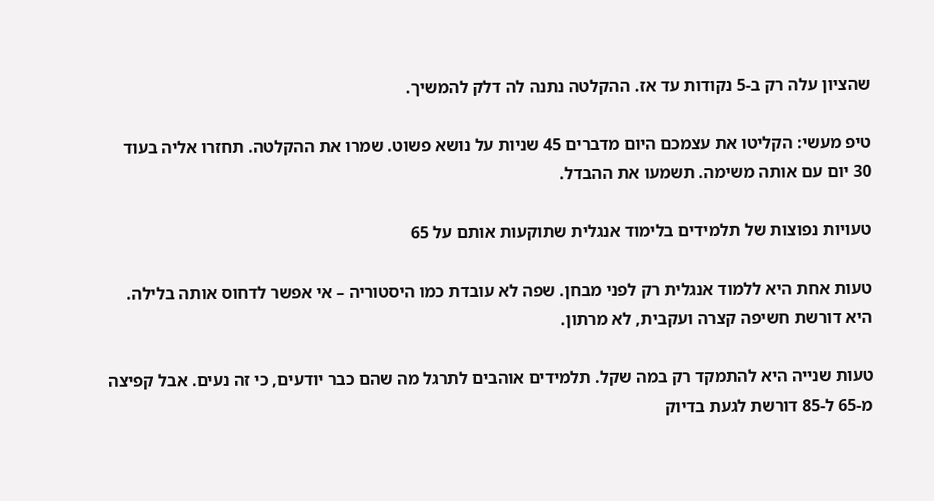שהציון עלה רק ב-5 נקודות עד אז. ההקלטה נתנה לה דלק להמשיך.

טיפ מעשי: הקליטו את עצמכם היום מדברים 45 שניות על נושא פשוט. שמרו את ההקלטה. תחזרו אליה בעוד 30 יום עם אותה משימה. תשמעו את ההבדל.

טעויות נפוצות של תלמידים בלימוד אנגלית שתוקעות אותם על 65

טעות אחת היא ללמוד אנגלית רק לפני מבחן. שפה לא עובדת כמו היסטוריה – אי אפשר לדחוס אותה בלילה. היא דורשת חשיפה קצרה ועקבית, לא מרתון.

טעות שנייה היא להתמקד רק במה שקל. תלמידים אוהבים לתרגל מה שהם כבר יודעים, כי זה נעים. אבל קפיצה מ-65 ל-85 דורשת לגעת בדיוק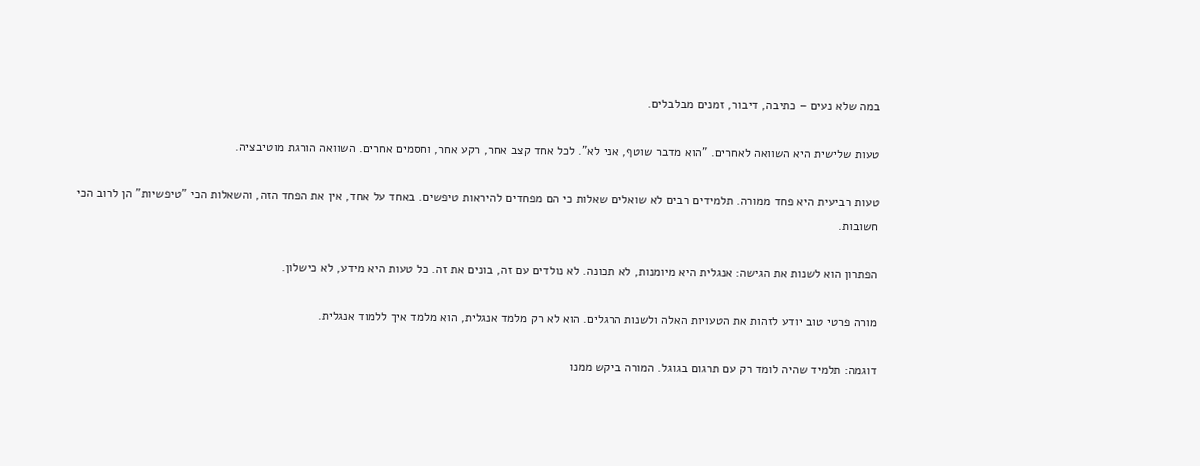במה שלא נעים – כתיבה, דיבור, זמנים מבלבלים.

טעות שלישית היא השוואה לאחרים. "הוא מדבר שוטף, אני לא". לכל אחד קצב אחר, רקע אחר, וחסמים אחרים. השוואה הורגת מוטיבציה.

טעות רביעית היא פחד ממורה. תלמידים רבים לא שואלים שאלות כי הם מפחדים להיראות טיפשים. באחד על אחד, אין את הפחד הזה, והשאלות הכי "טיפשיות" הן לרוב הכי חשובות.

הפתרון הוא לשנות את הגישה: אנגלית היא מיומנות, לא תכונה. לא נולדים עם זה, בונים את זה. כל טעות היא מידע, לא כישלון.

מורה פרטי טוב יודע לזהות את הטעויות האלה ולשנות הרגלים. הוא לא רק מלמד אנגלית, הוא מלמד איך ללמוד אנגלית.

דוגמה: תלמיד שהיה לומד רק עם תרגום בגוגל. המורה ביקש ממנו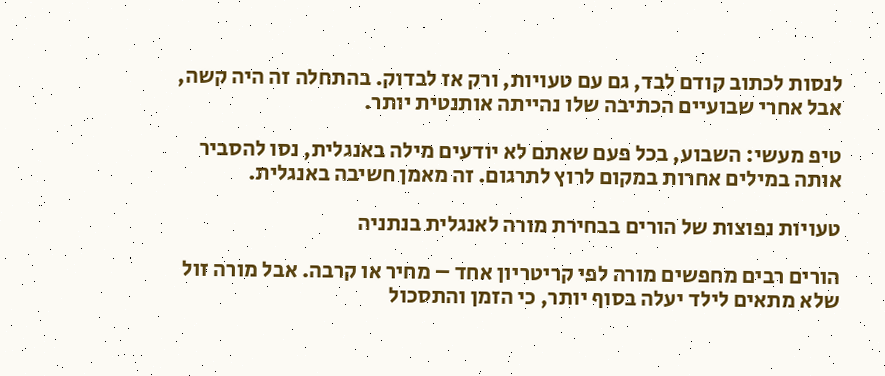לנסות לכתוב קודם לבד, גם עם טעויות, ורק אז לבדוק. בהתחלה זה היה קשה, אבל אחרי שבועיים הכתיבה שלו נהייתה אותנטית יותר.

טיפ מעשי: השבוע, בכל פעם שאתם לא יודעים מילה באנגלית, נסו להסביר אותה במילים אחרות במקום לרוץ לתרגום. זה מאמן חשיבה באנגלית.

טעויות נפוצות של הורים בבחירת מורה לאנגלית בנתניה

הורים רבים מחפשים מורה לפי קריטריון אחד – מחיר או קרבה. אבל מורה זול שלא מתאים לילד יעלה בסוף יותר, כי הזמן והתסכול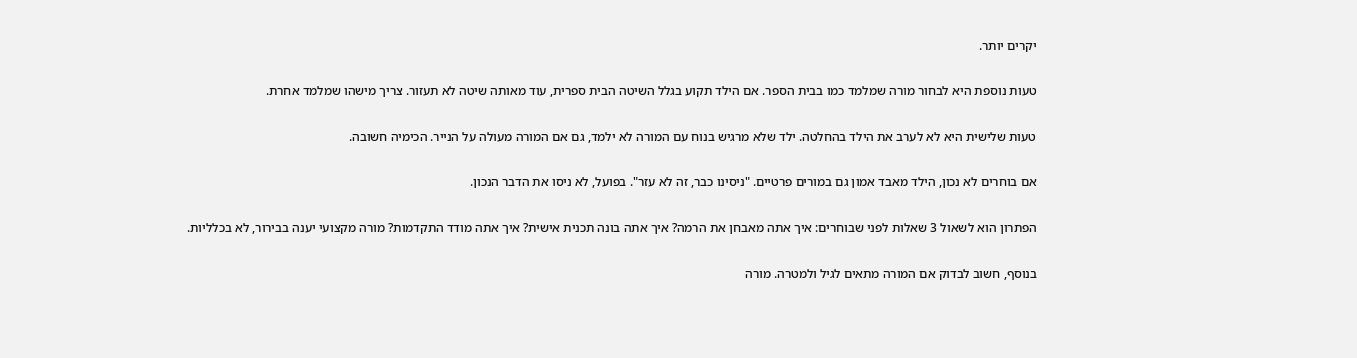יקרים יותר.

טעות נוספת היא לבחור מורה שמלמד כמו בבית הספר. אם הילד תקוע בגלל השיטה הבית ספרית, עוד מאותה שיטה לא תעזור. צריך מישהו שמלמד אחרת.

טעות שלישית היא לא לערב את הילד בהחלטה. ילד שלא מרגיש בנוח עם המורה לא ילמד, גם אם המורה מעולה על הנייר. הכימיה חשובה.

אם בוחרים לא נכון, הילד מאבד אמון גם במורים פרטיים. "ניסינו כבר, זה לא עזר". בפועל, לא ניסו את הדבר הנכון.

הפתרון הוא לשאול 3 שאלות לפני שבוחרים: איך אתה מאבחן את הרמה? איך אתה בונה תכנית אישית? איך אתה מודד התקדמות? מורה מקצועי יענה בבירור, לא בכלליות.

בנוסף, חשוב לבדוק אם המורה מתאים לגיל ולמטרה. מורה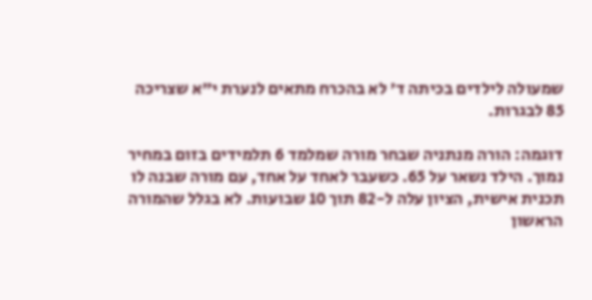שמעולה לילדים בכיתה ד' לא בהכרח מתאים לנערת י"א שצריכה 85 לבגרות.

דוגמה: הורה מנתניה שבחר מורה שמלמד 6 תלמידים בזום במחיר נמוך. הילד נשאר על 65. כשעבר לאחד על אחד, עם מורה שבנה לו תכנית אישית, הציון עלה ל-82 תוך 10 שבועות. לא בגלל שהמורה הראשון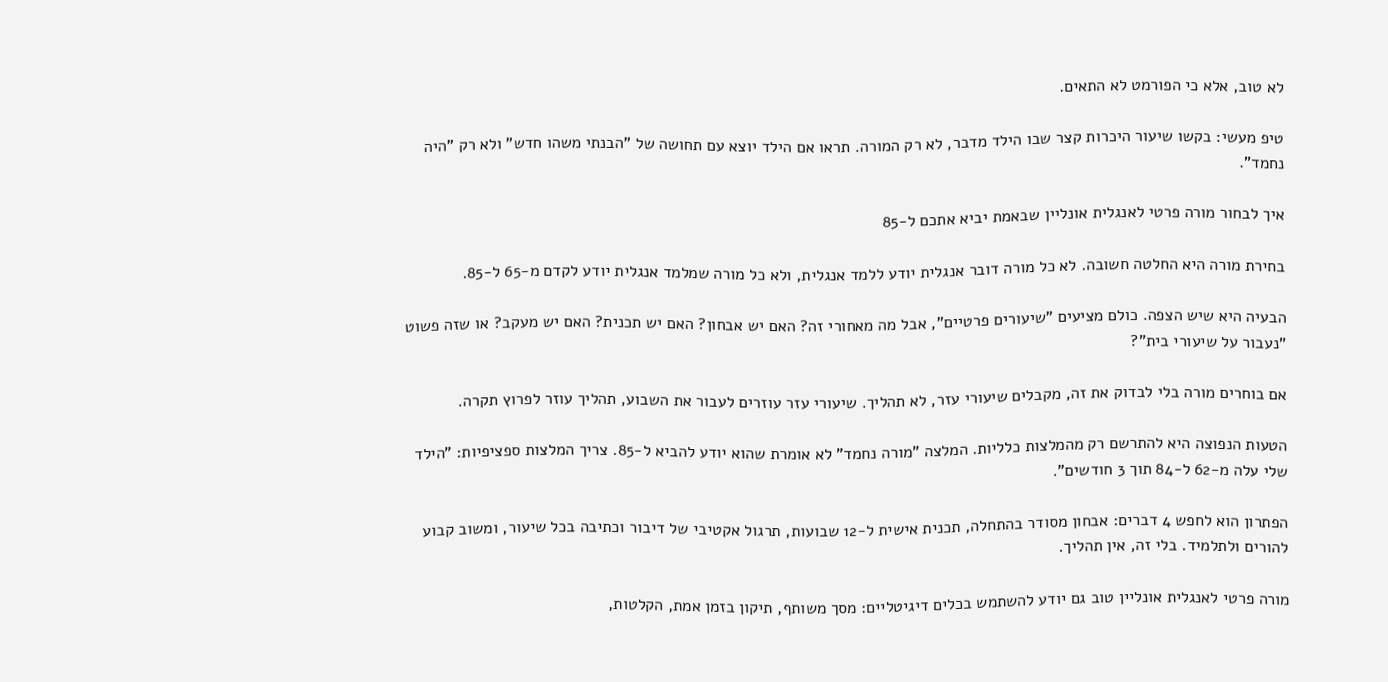לא טוב, אלא כי הפורמט לא התאים.

טיפ מעשי: בקשו שיעור היכרות קצר שבו הילד מדבר, לא רק המורה. תראו אם הילד יוצא עם תחושה של "הבנתי משהו חדש" ולא רק "היה נחמד".

איך לבחור מורה פרטי לאנגלית אונליין שבאמת יביא אתכם ל-85

בחירת מורה היא החלטה חשובה. לא כל מורה דובר אנגלית יודע ללמד אנגלית, ולא כל מורה שמלמד אנגלית יודע לקדם מ-65 ל-85.

הבעיה היא שיש הצפה. כולם מציעים "שיעורים פרטיים", אבל מה מאחורי זה? האם יש אבחון? האם יש תכנית? האם יש מעקב? או שזה פשוט "נעבור על שיעורי בית"?

אם בוחרים מורה בלי לבדוק את זה, מקבלים שיעורי עזר, לא תהליך. שיעורי עזר עוזרים לעבור את השבוע, תהליך עוזר לפרוץ תקרה.

הטעות הנפוצה היא להתרשם רק מהמלצות כלליות. המלצה "מורה נחמד" לא אומרת שהוא יודע להביא ל-85. צריך המלצות ספציפיות: "הילד שלי עלה מ-62 ל-84 תוך 3 חודשים".

הפתרון הוא לחפש 4 דברים: אבחון מסודר בהתחלה, תכנית אישית ל-12 שבועות, תרגול אקטיבי של דיבור וכתיבה בכל שיעור, ומשוב קבוע להורים ולתלמיד. בלי זה, אין תהליך.

מורה פרטי לאנגלית אונליין טוב גם יודע להשתמש בכלים דיגיטליים: מסך משותף, תיקון בזמן אמת, הקלטות,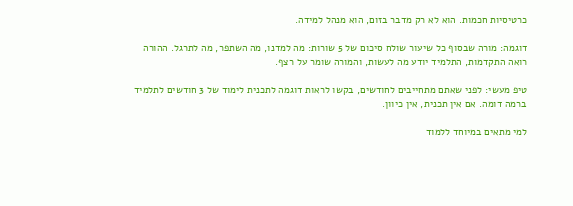כרטיסיות חכמות. הוא לא רק מדבר בזום, הוא מנהל למידה.

דוגמה: מורה שבסוף כל שיעור שולח סיכום של 5 שורות: מה למדנו, מה השתפר, מה לתרגל. ההורה רואה התקדמות, התלמיד יודע מה לעשות, והמורה שומר על רצף.

טיפ מעשי: לפני שאתם מתחייבים לחודשים, בקשו לראות דוגמה לתכנית לימוד של 3 חודשים לתלמיד ברמה דומה. אם אין תכנית, אין כיוון.

למי מתאים במיוחד ללמוד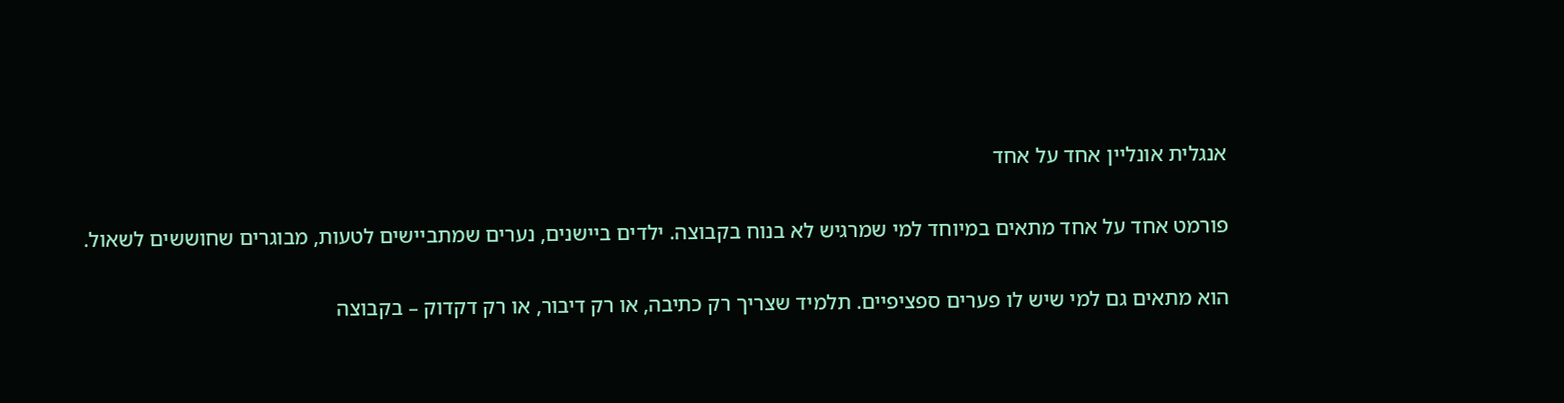אנגלית אונליין אחד על אחד

פורמט אחד על אחד מתאים במיוחד למי שמרגיש לא בנוח בקבוצה. ילדים ביישנים, נערים שמתביישים לטעות, מבוגרים שחוששים לשאול.

הוא מתאים גם למי שיש לו פערים ספציפיים. תלמיד שצריך רק כתיבה, או רק דיבור, או רק דקדוק – בקבוצה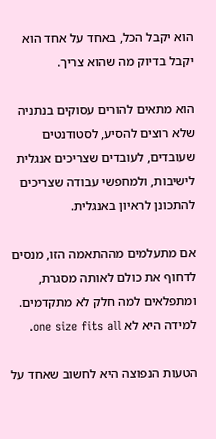הוא יקבל הכל, באחד על אחד הוא יקבל בדיוק מה שהוא צריך.

הוא מתאים להורים עסוקים בנתניה שלא רוצים להסיע, לסטודנטים שעובדים, לעובדים שצריכים אנגלית לישיבות, ולמחפשי עבודה שצריכים להתכונן לראיון באנגלית.

אם מתעלמים מההתאמה הזו, מנסים לדחוף את כולם לאותה מסגרת, ומתפלאים למה חלק לא מתקדמים. למידה היא לא one size fits all.

הטעות הנפוצה היא לחשוב שאחד על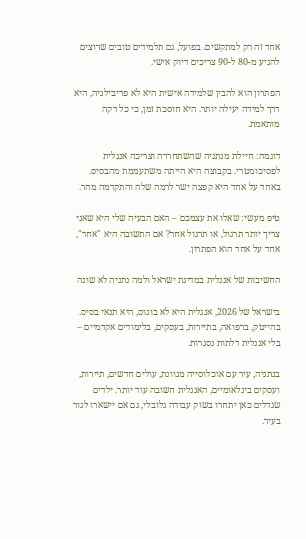אחד זה רק למתקשים. בפועל, גם תלמידים טובים שרוצים להגיע מ-80 ל-90 צריכים דיוק אישי.

הפתרון הוא להבין שלמידה אישית היא לא פריבילגיה, היא דרך למידה יעילה יותר. היא חוסכת זמן, כי כל דקה מותאמת.

דוגמה: חיילת מנתניה שהשתחררה וצריכה אנגלית לפסיכומטרי. בקבוצה היא הייתה משתעממת מהבסיס. באחד על אחד היא קפצה ישר לרמה שלה והתקדמה מהר.

טיפ מעשי: שאלו את עצמכם – האם הבעיה שלי היא שאני צריך יותר תרגול, או תרגול אחר? אם התשובה היא "אחר", אחד על אחד הוא הפתרון.

החשיבות של אנגלית במדינת ישראל ולמה נתניה לא שונה

בישראל של 2026, אנגלית היא לא בונוס, היא תנאי בסיס. בהייטק, ברפואה, בתיירות, בעסקים, בלימודים אקדמיים – בלי אנגלית דלתות נסגרות.

בנתניה, עיר עם אוכלוסייה מגוונת, עולים חדשים, תיירות, ועסקים בינלאומיים, האנגלית חשובה עוד יותר. ילדים שגדלים כאן יתחרו בשוק עבודה גלובלי, גם אם יישארו לגור בעיר.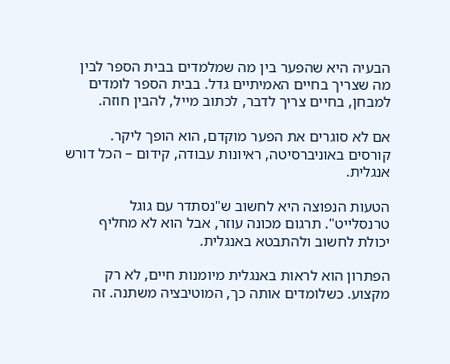הבעיה היא שהפער בין מה שמלמדים בבית הספר לבין מה שצריך בחיים האמיתיים גדל. בבית הספר לומדים למבחן, בחיים צריך לדבר, לכתוב מייל, להבין חוזה.

אם לא סוגרים את הפער מוקדם, הוא הופך ליקר. קורסים באוניברסיטה, ראיונות עבודה, קידום – הכל דורש אנגלית.

הטעות הנפוצה היא לחשוב ש"נסתדר עם גוגל טרנסלייט". תרגום מכונה עוזר, אבל הוא לא מחליף יכולת לחשוב ולהתבטא באנגלית.

הפתרון הוא לראות באנגלית מיומנות חיים, לא רק מקצוע. כשלומדים אותה כך, המוטיבציה משתנה. זה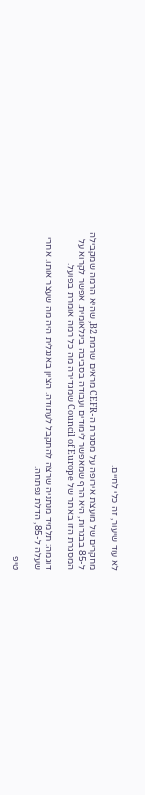לא עוד שיעור, זה כלי לחיים.

מחקרים של מועצת אירופה על מסגרת ה-CEFR מראים שרמת B2, שהיא הרמה שמקבילה ל-85 בבגרות, היא הרף שמאפשר לימודים ועבודה בסביבה בינלאומית. אפשר לקרוא על המסגרת הזו באתר של Council of Europe שמגדירה מה כל רמה אומרת בפועל.

דוגמה: תלמיד מנתניה שרצה להתקבל לעתודה. הציון באנגלית היה מה שעצר אותו. אחרי שעלה ל-85, הדלת נפתחה.

טיפ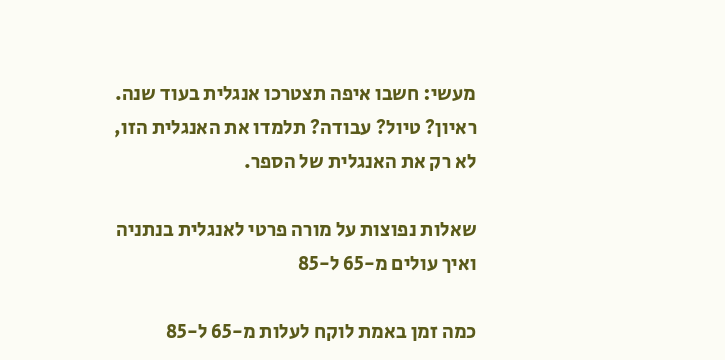מעשי: חשבו איפה תצטרכו אנגלית בעוד שנה. ראיון? טיול? עבודה? תלמדו את האנגלית הזו, לא רק את האנגלית של הספר.

שאלות נפוצות על מורה פרטי לאנגלית בנתניה ואיך עולים מ-65 ל-85

כמה זמן באמת לוקח לעלות מ-65 ל-85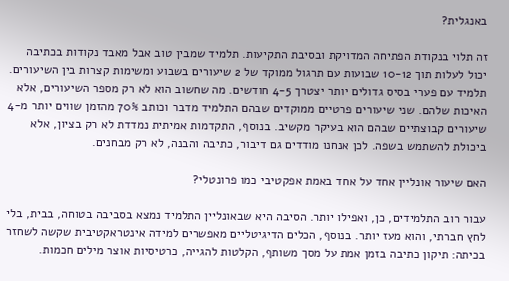באנגלית?

זה תלוי בנקודת הפתיחה המדויקת ובסיבת התקיעות. תלמיד שמבין טוב אבל מאבד נקודות בכתיבה יכול לעלות תוך 10-12 שבועות עם תרגול ממוקד של 2 שיעורים בשבוע ומשימות קצרות בין השיעורים. תלמיד עם פערי בסיס גדולים יותר יצטרך 4-5 חודשים. מה שחשוב הוא לא רק מספר השיעורים, אלא האיכות שלהם. שני שיעורים פרטיים ממוקדים שבהם התלמיד מדבר וכותב 70% מהזמן שווים יותר מ-4 שיעורים קבוצתיים שבהם הוא בעיקר מקשיב. בנוסף, התקדמות אמיתית נמדדת לא רק בציון, אלא ביכולת להשתמש בשפה. לכן אנחנו מודדים גם דיבור, כתיבה והבנה, לא רק מבחנים.

האם שיעור אונליין אחד על אחד באמת אפקטיבי כמו פרונטלי?

עבור רוב התלמידים, כן, ואפילו יותר. הסיבה היא שבאונליין התלמיד נמצא בסביבה בטוחה, בבית, בלי לחץ חברתי, והוא מעז יותר. בנוסף, הכלים הדיגיטליים מאפשרים למידה אינטראקטיבית שקשה לשחזר בכיתה: תיקון כתיבה בזמן אמת על מסך משותף, הקלטות להגייה, כרטיסיות אוצר מילים חכמות.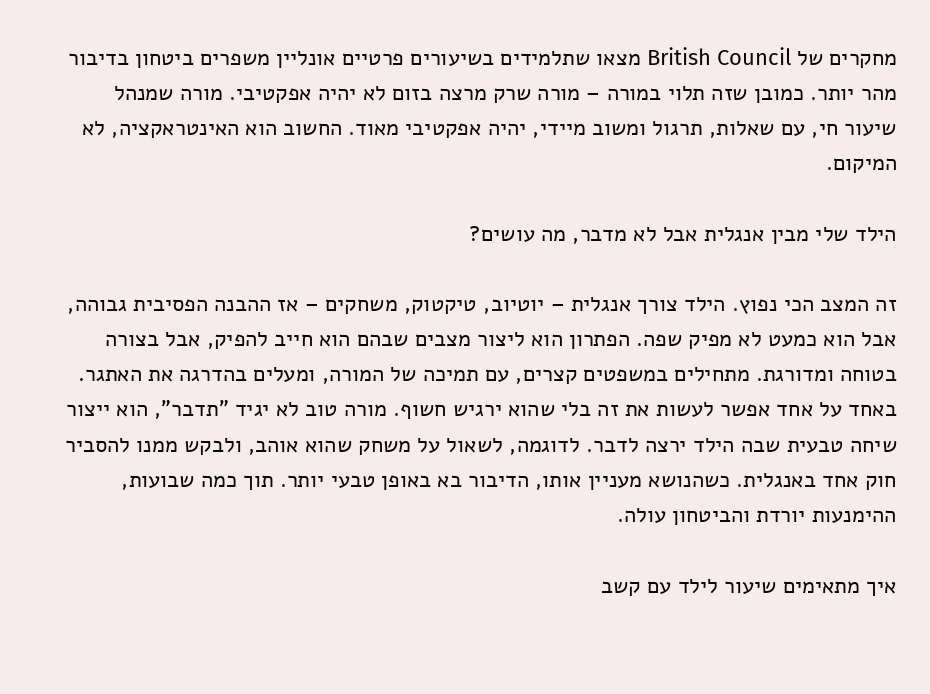מחקרים של British Council מצאו שתלמידים בשיעורים פרטיים אונליין משפרים ביטחון בדיבור מהר יותר. כמובן שזה תלוי במורה – מורה שרק מרצה בזום לא יהיה אפקטיבי. מורה שמנהל שיעור חי, עם שאלות, תרגול ומשוב מיידי, יהיה אפקטיבי מאוד. החשוב הוא האינטראקציה, לא המיקום.

הילד שלי מבין אנגלית אבל לא מדבר, מה עושים?

זה המצב הכי נפוץ. הילד צורך אנגלית – יוטיוב, טיקטוק, משחקים – אז ההבנה הפסיבית גבוהה, אבל הוא כמעט לא מפיק שפה. הפתרון הוא ליצור מצבים שבהם הוא חייב להפיק, אבל בצורה בטוחה ומדורגת. מתחילים במשפטים קצרים, עם תמיכה של המורה, ומעלים בהדרגה את האתגר. באחד על אחד אפשר לעשות את זה בלי שהוא ירגיש חשוף. מורה טוב לא יגיד "תדבר", הוא ייצור שיחה טבעית שבה הילד ירצה לדבר. לדוגמה, לשאול על משחק שהוא אוהב, ולבקש ממנו להסביר חוק אחד באנגלית. כשהנושא מעניין אותו, הדיבור בא באופן טבעי יותר. תוך כמה שבועות, ההימנעות יורדת והביטחון עולה.

איך מתאימים שיעור לילד עם קשב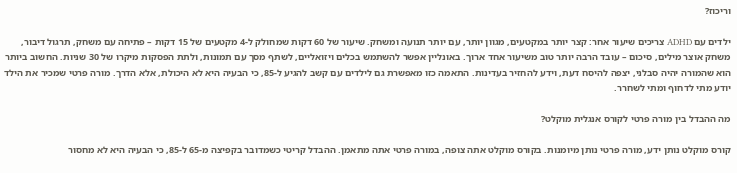וריכוז?

ילדים עם ADHD צריכים שיעור אחר: קצר יותר במקטעים, מגוון יותר, עם יותר תנועה ומשחק. שיעור של 60 דקות שמחולק ל-4 מקטעים של 15 דקות – פתיחה עם משחק, תרגול דיבור, משחק אוצר מילים, סיכום – עובד הרבה יותר טוב משיעור אחד ארוך. באונליין אפשר להשתמש בכלים ויזואליים, לשתף מסך עם תמונות, ולתת הפסקות מיקרו של 30 שניות. החשוב ביותר הוא שהמורה יהיה סבלני, יצפה להיסח דעת, וידע להחזיר בעדינות. התאמה כזו מאפשרת גם לילדים עם קשב להגיע ל-85, כי הבעיה היא לא היכולת, אלא הדרך. מורה פרטי שמכיר את הילד יודע מתי לדחוף ומתי לשחרר.

מה ההבדל בין מורה פרטי לקורס אנגלית מוקלט?

קורס מוקלט נותן ידע, מורה פרטי נותן מיומנות. בקורס מוקלט אתה צופה, במורה פרטי אתה מתאמן. ההבדל קריטי כשמדובר בקפיצה מ-65 ל-85, כי הבעיה היא לא מחסור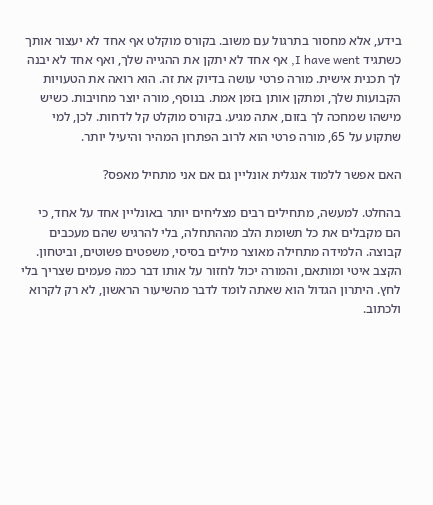בידע, אלא מחסור בתרגול עם משוב. בקורס מוקלט אף אחד לא יעצור אותך כשתגיד I have went, אף אחד לא יתקן את ההגייה שלך, ואף אחד לא יבנה לך תכנית אישית. מורה פרטי עושה בדיוק את זה. הוא רואה את הטעויות הקבועות שלך, ומתקן אותן בזמן אמת. בנוסף, מורה יוצר מחויבות. כשיש מישהו שמחכה לך בזום, אתה מגיע. בקורס מוקלט קל לדחות. לכן, למי שתקוע על 65, מורה פרטי הוא לרוב הפתרון המהיר והיעיל יותר.

האם אפשר ללמוד אנגלית אונליין גם אם אני מתחיל מאפס?

בהחלט. למעשה, מתחילים רבים מצליחים יותר באונליין אחד על אחד, כי הם מקבלים את כל תשומת הלב מההתחלה, בלי להרגיש שהם מעכבים קבוצה. הלמידה מתחילה מאוצר מילים בסיסי, משפטים פשוטים, וביטחון. הקצב איטי ומותאם, והמורה יכול לחזור על אותו דבר כמה פעמים שצריך בלי לחץ. היתרון הגדול הוא שאתה לומד לדבר מהשיעור הראשון, לא רק לקרוא ולכתוב.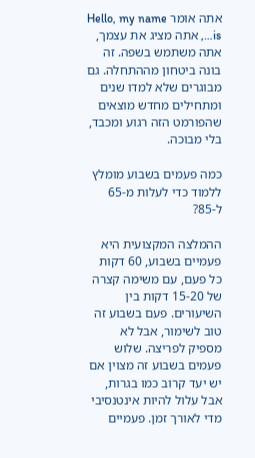אתה אומר Hello, my name is…, אתה מציג את עצמך, אתה משתמש בשפה. זה בונה ביטחון מההתחלה. גם מבוגרים שלא למדו שנים ומתחילים מחדש מוצאים שהפורמט הזה רגוע ומכבד, בלי מבוכה.

כמה פעמים בשבוע מומלץ ללמוד כדי לעלות מ-65 ל-85?

ההמלצה המקצועית היא פעמיים בשבוע, 60 דקות כל פעם, עם משימה קצרה של 15-20 דקות בין השיעורים. פעם בשבוע זה טוב לשימור, אבל לא מספיק לפריצה. שלוש פעמים בשבוע זה מצוין אם יש יעד קרוב כמו בגרות, אבל עלול להיות אינטנסיבי מדי לאורך זמן. פעמיים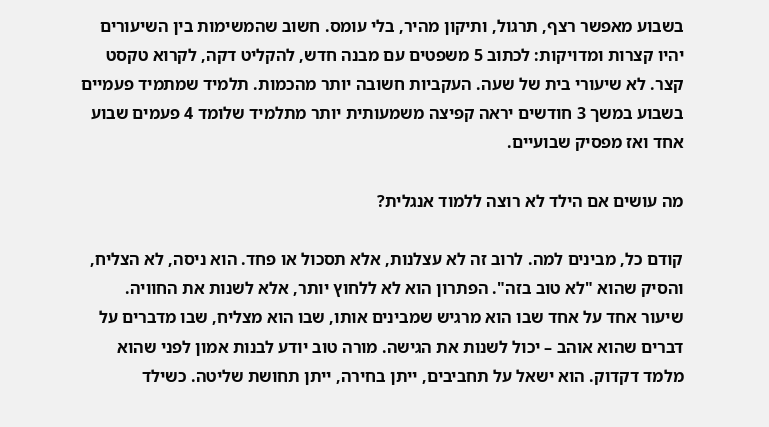בשבוע מאפשר רצף, תרגול, ותיקון מהיר, בלי עומס. חשוב שהמשימות בין השיעורים יהיו קצרות ומדויקות: לכתוב 5 משפטים עם מבנה חדש, להקליט דקה, לקרוא טקסט קצר. לא שיעורי בית של שעה. העקביות חשובה יותר מהכמות. תלמיד שמתמיד פעמיים בשבוע במשך 3 חודשים יראה קפיצה משמעותית יותר מתלמיד שלומד 4 פעמים שבוע אחד ואז מפסיק שבועיים.

מה עושים אם הילד לא רוצה ללמוד אנגלית?

קודם כל, מבינים למה. לרוב זה לא עצלנות, אלא תסכול או פחד. הוא ניסה, לא הצליח, והסיק שהוא "לא טוב בזה". הפתרון הוא לא ללחוץ יותר, אלא לשנות את החוויה. שיעור אחד על אחד שבו הוא מרגיש שמבינים אותו, שבו הוא מצליח, שבו מדברים על דברים שהוא אוהב – יכול לשנות את הגישה. מורה טוב יודע לבנות אמון לפני שהוא מלמד דקדוק. הוא ישאל על תחביבים, ייתן בחירה, ייתן תחושת שליטה. כשילד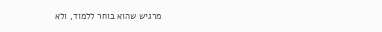מרגיש שהוא בוחר ללמוד, ולא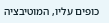כופים עליו, המוטיבציה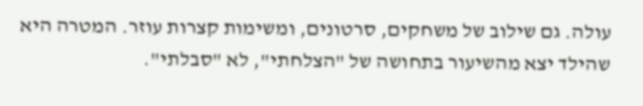עולה. גם שילוב של משחקים, סרטונים, ומשימות קצרות עוזר. המטרה היא שהילד יצא מהשיעור בתחושה של "הצלחתי", לא "סבלתי".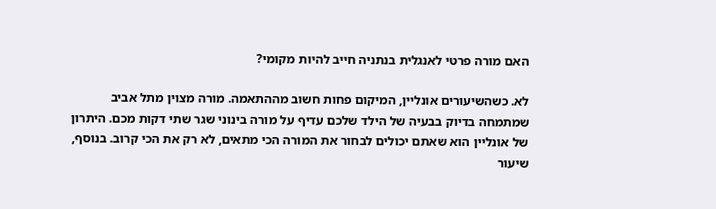האם מורה פרטי לאנגלית בנתניה חייב להיות מקומי?

לא. כשהשיעורים אונליין, המיקום פחות חשוב מההתאמה. מורה מצוין מתל אביב שמתמחה בדיוק בבעיה של הילד שלכם עדיף על מורה בינוני שגר שתי דקות מכם. היתרון של אונליין הוא שאתם יכולים לבחור את המורה הכי מתאים, לא רק את הכי קרוב. בנוסף, שיעור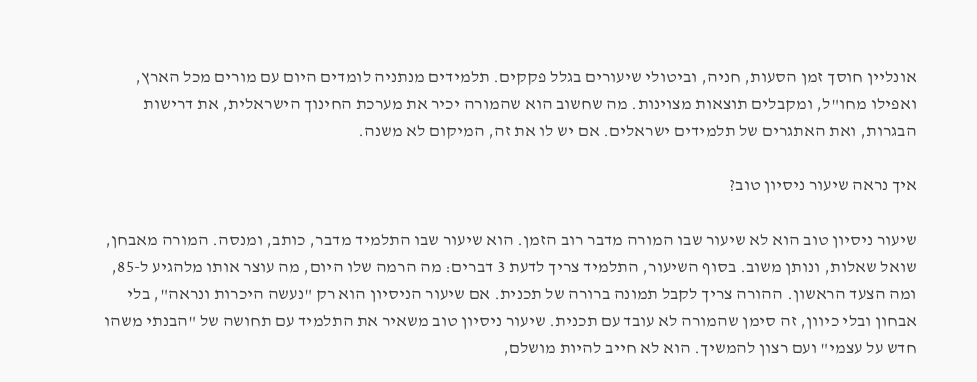אונליין חוסך זמן הסעות, חניה, וביטולי שיעורים בגלל פקקים. תלמידים מנתניה לומדים היום עם מורים מכל הארץ, ואפילו מחו"ל, ומקבלים תוצאות מצוינות. מה שחשוב הוא שהמורה יכיר את מערכת החינוך הישראלית, את דרישות הבגרות, ואת האתגרים של תלמידים ישראלים. אם יש לו את זה, המיקום לא משנה.

איך נראה שיעור ניסיון טוב?

שיעור ניסיון טוב הוא לא שיעור שבו המורה מדבר רוב הזמן. הוא שיעור שבו התלמיד מדבר, כותב, ומנסה. המורה מאבחן, שואל שאלות, ונותן משוב. בסוף השיעור, התלמיד צריך לדעת 3 דברים: מה הרמה שלו היום, מה עוצר אותו מלהגיע ל-85, ומה הצעד הראשון. ההורה צריך לקבל תמונה ברורה של תכנית. אם שיעור הניסיון הוא רק "נעשה היכרות ונראה", בלי אבחון ובלי כיוון, זה סימן שהמורה לא עובד עם תכנית. שיעור ניסיון טוב משאיר את התלמיד עם תחושה של "הבנתי משהו חדש על עצמי" ועם רצון להמשיך. הוא לא חייב להיות מושלם,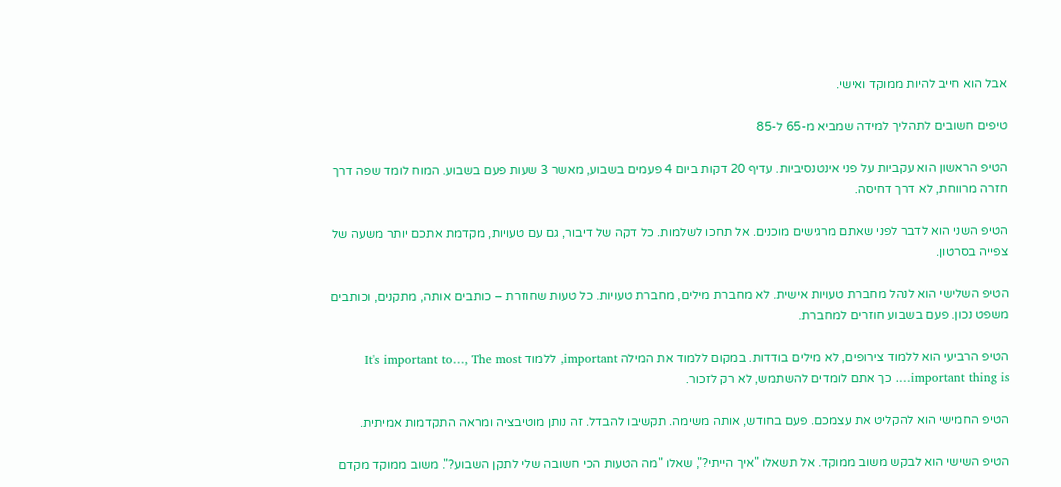אבל הוא חייב להיות ממוקד ואישי.

טיפים חשובים לתהליך למידה שמביא מ-65 ל-85

הטיפ הראשון הוא עקביות על פני אינטנסיביות. עדיף 20 דקות ביום 4 פעמים בשבוע, מאשר 3 שעות פעם בשבוע. המוח לומד שפה דרך חזרה מרווחת, לא דרך דחיסה.

הטיפ השני הוא לדבר לפני שאתם מרגישים מוכנים. אל תחכו לשלמות. כל דקה של דיבור, גם עם טעויות, מקדמת אתכם יותר משעה של צפייה בסרטון.

הטיפ השלישי הוא לנהל מחברת טעויות אישית. לא מחברת מילים, מחברת טעויות. כל טעות שחוזרת – כותבים אותה, מתקנים, וכותבים משפט נכון. פעם בשבוע חוזרים למחברת.

הטיפ הרביעי הוא ללמוד צירופים, לא מילים בודדות. במקום ללמוד את המילה important, ללמוד It's important to…, The most important thing is…. כך אתם לומדים להשתמש, לא רק לזכור.

הטיפ החמישי הוא להקליט את עצמכם. פעם בחודש, אותה משימה. תקשיבו להבדל. זה נותן מוטיבציה ומראה התקדמות אמיתית.

הטיפ השישי הוא לבקש משוב ממוקד. אל תשאלו "איך הייתי?", שאלו "מה הטעות הכי חשובה שלי לתקן השבוע?". משוב ממוקד מקדם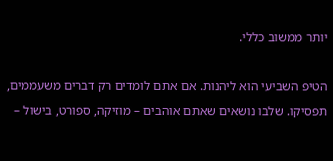יותר ממשוב כללי.

הטיפ השביעי הוא ליהנות. אם אתם לומדים רק דברים משעממים, תפסיקו. שלבו נושאים שאתם אוהבים – מוזיקה, ספורט, בישול –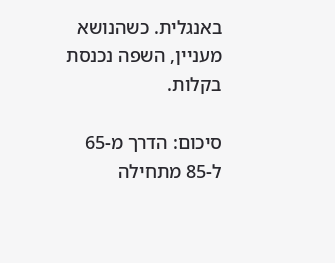באנגלית. כשהנושא מעניין, השפה נכנסת בקלות.

סיכום: הדרך מ-65 ל-85 מתחילה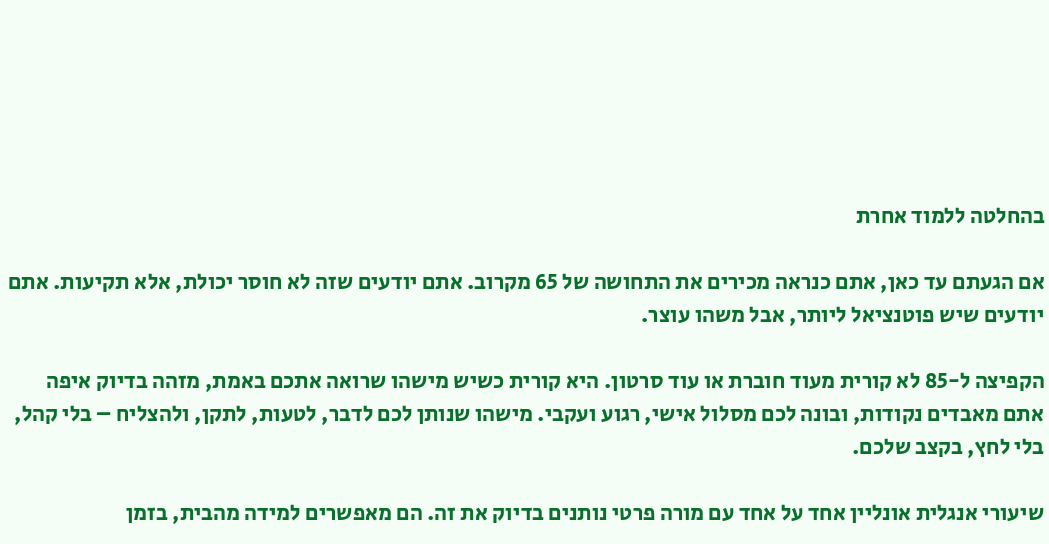בהחלטה ללמוד אחרת

אם הגעתם עד כאן, אתם כנראה מכירים את התחושה של 65 מקרוב. אתם יודעים שזה לא חוסר יכולת, אלא תקיעות. אתם יודעים שיש פוטנציאל ליותר, אבל משהו עוצר.

הקפיצה ל-85 לא קורית מעוד חוברת או עוד סרטון. היא קורית כשיש מישהו שרואה אתכם באמת, מזהה בדיוק איפה אתם מאבדים נקודות, ובונה לכם מסלול אישי, רגוע ועקבי. מישהו שנותן לכם לדבר, לטעות, לתקן, ולהצליח – בלי קהל, בלי לחץ, בקצב שלכם.

שיעורי אנגלית אונליין אחד על אחד עם מורה פרטי נותנים בדיוק את זה. הם מאפשרים למידה מהבית, בזמן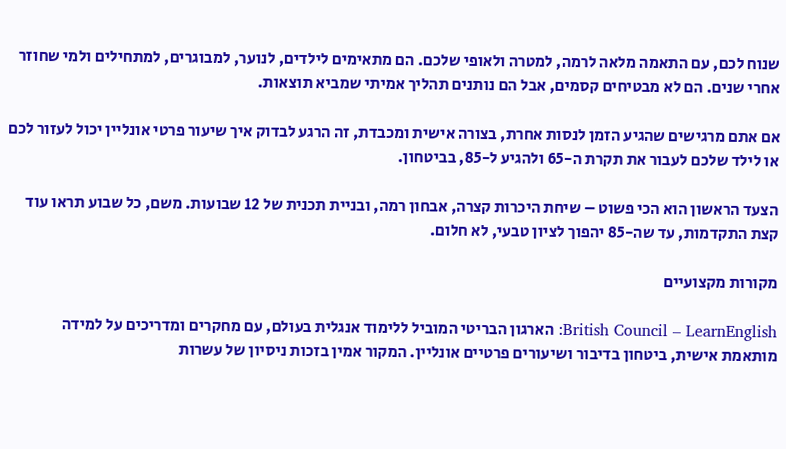שנוח לכם, עם התאמה מלאה לרמה, למטרה ולאופי שלכם. הם מתאימים לילדים, לנוער, למבוגרים, למתחילים ולמי שחוזר אחרי שנים. הם לא מבטיחים קסמים, אבל הם נותנים תהליך אמיתי שמביא תוצאות.

אם אתם מרגישים שהגיע הזמן לנסות אחרת, בצורה אישית ומכבדת, זה הרגע לבדוק איך שיעור פרטי אונליין יכול לעזור לכם או לילד שלכם לעבור את תקרת ה-65 ולהגיע ל-85, בביטחון.

הצעד הראשון הוא הכי פשוט – שיחת היכרות קצרה, אבחון רמה, ובניית תכנית של 12 שבועות. משם, כל שבוע תראו עוד קצת התקדמות, עד שה-85 יהפוך לציון טבעי, לא חלום.

מקורות מקצועיים

British Council – LearnEnglish: הארגון הבריטי המוביל ללימוד אנגלית בעולם, עם מחקרים ומדריכים על למידה מותאמת אישית, ביטחון בדיבור ושיעורים פרטיים אונליין. המקור אמין בזכות ניסיון של עשרות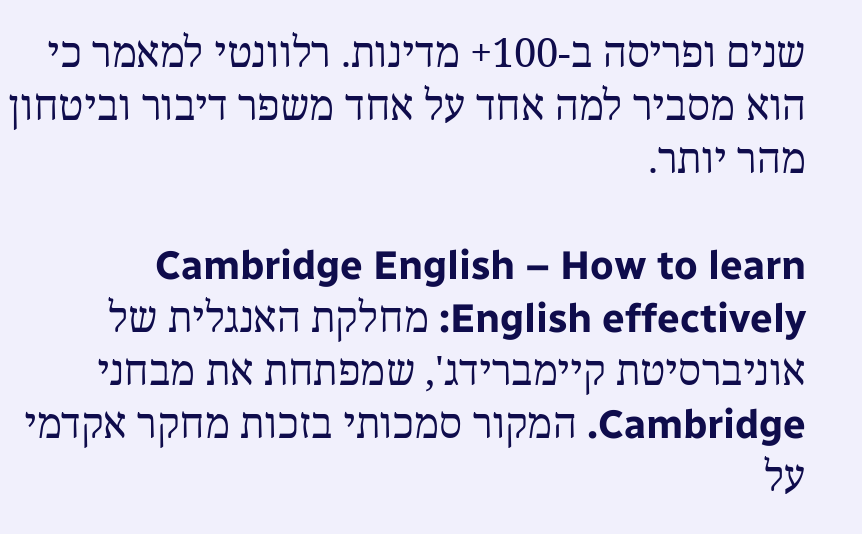שנים ופריסה ב-100+ מדינות. רלוונטי למאמר כי הוא מסביר למה אחד על אחד משפר דיבור וביטחון מהר יותר.

Cambridge English – How to learn English effectively: מחלקת האנגלית של אוניברסיטת קיימברידג', שמפתחת את מבחני Cambridge. המקור סמכותי בזכות מחקר אקדמי על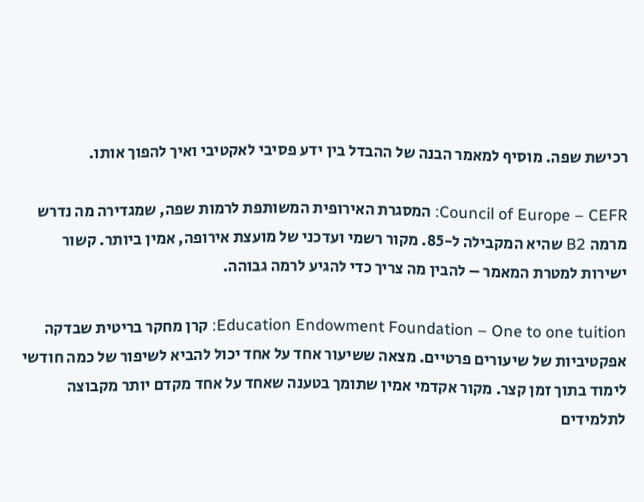רכישת שפה. מוסיף למאמר הבנה של ההבדל בין ידע פסיבי לאקטיבי ואיך להפוך אותו.

Council of Europe – CEFR: המסגרת האירופית המשותפת לרמות שפה, שמגדירה מה נדרש מרמה B2 שהיא המקבילה ל-85. מקור רשמי ועדכני של מועצת אירופה, אמין ביותר. קשור ישירות למטרת המאמר – להבין מה צריך כדי להגיע לרמה גבוהה.

Education Endowment Foundation – One to one tuition: קרן מחקר בריטית שבדקה אפקטיביות של שיעורים פרטיים. מצאה ששיעור אחד על אחד יכול להביא לשיפור של כמה חודשי לימוד בתוך זמן קצר. מקור אקדמי אמין שתומך בטענה שאחד על אחד מקדם יותר מקבוצה לתלמידים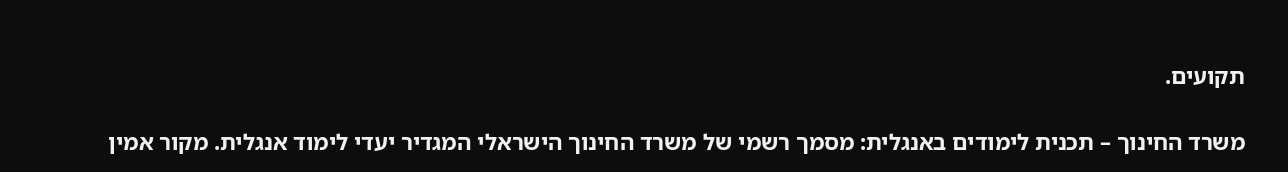תקועים.

משרד החינוך – תכנית לימודים באנגלית: מסמך רשמי של משרד החינוך הישראלי המגדיר יעדי לימוד אנגלית. מקור אמין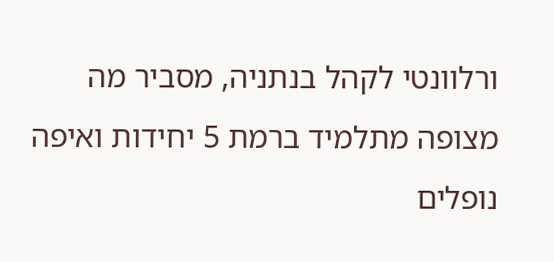ורלוונטי לקהל בנתניה, מסביר מה מצופה מתלמיד ברמת 5 יחידות ואיפה נופלים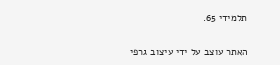תלמידי 65.

האתר עוצב על ידי עיצוב גרפי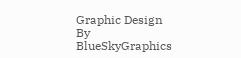Graphic Design By BlueSkyGraphics